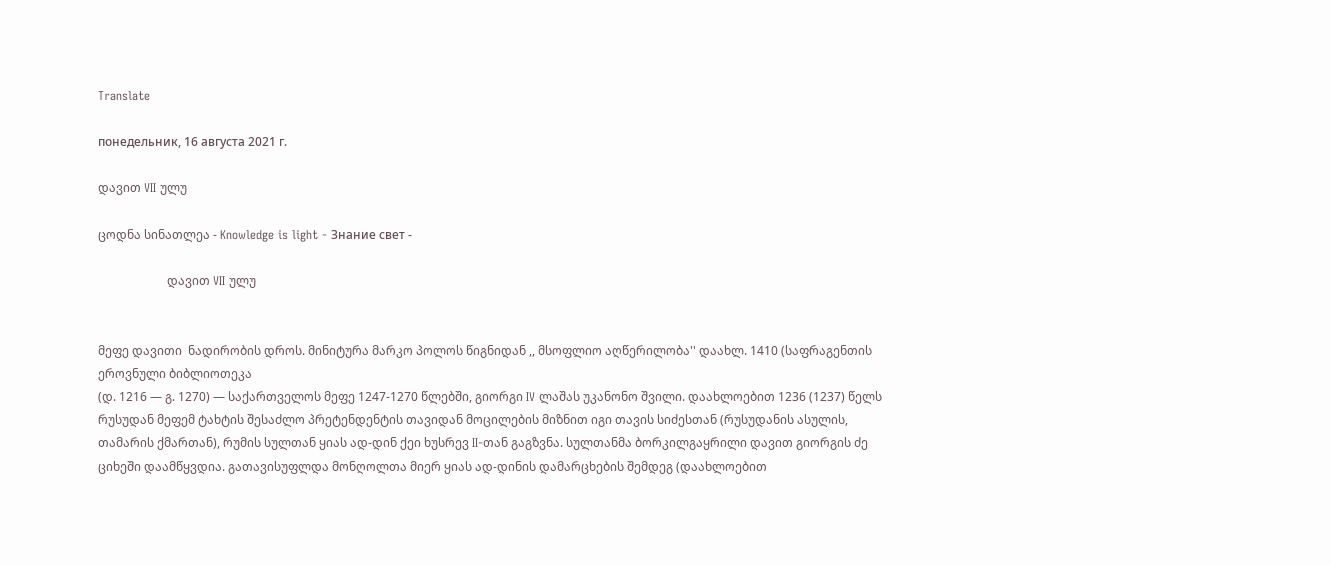Translate

понедельник, 16 августа 2021 г.

დავით VII ულუ

ცოდნა სინათლეა - Knowledge is light - Знание свет -

                       დავით VII ულუ


მეფე დავითი  ნადირობის დროს. მინიტურა მარკო პოლოს წიგნიდან ,, მსოფლიო აღწერილობა'' დაახლ. 1410 (საფრაგენთის ეროვნული ბიბლიოთეკა
(დ. 1216 — გ. 1270) — საქართველოს მეფე 1247-1270 წლებში, გიორგი IV ლაშას უკანონო შვილი. დაახლოებით 1236 (1237) წელს რუსუდან მეფემ ტახტის შესაძლო პრეტენდენტის თავიდან მოცილების მიზნით იგი თავის სიძესთან (რუსუდანის ასულის, თამარის ქმართან), რუმის სულთან ყიას ად-დინ ქეი ხუსრევ II-თან გაგზვნა. სულთანმა ბორკილგაყრილი დავით გიორგის ძე ციხეში დაამწყვდია. გათავისუფლდა მონღოლთა მიერ ყიას ად-დინის დამარცხების შემდეგ (დაახლოებით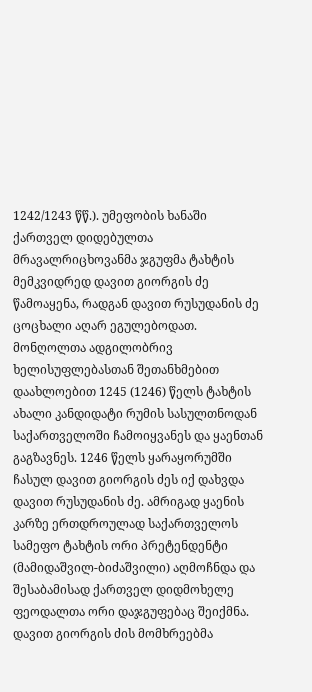1242/1243 წწ.). უმეფობის ხანაში ქართველ დიდებულთა მრავალრიცხოვანმა ჯგუფმა ტახტის მემკვიდრედ დავით გიორგის ძე წამოაყენა, რადგან დავით რუსუდანის ძე ცოცხალი აღარ ეგულებოდათ. მონღოლთა ადგილობრივ ხელისუფლებასთან შეთანხმებით დაახლოებით 1245 (1246) წელს ტახტის ახალი კანდიდატი რუმის სასულთნოდან საქართველოში ჩამოიყვანეს და ყაენთან გაგზავნეს. 1246 წელს ყარაყორუმში ჩასულ დავით გიორგის ძეს იქ დახვდა დავით რუსუდანის ძე. ამრიგად ყაენის კარზე ერთდროულად საქართველოს სამეფო ტახტის ორი პრეტენდენტი (მამიდაშვილ-ბიძაშვილი) აღმოჩნდა და შესაბამისად ქართველ დიდმოხელე ფეოდალთა ორი დაჯგუფებაც შეიქმნა. დავით გიორგის ძის მომხრეებმა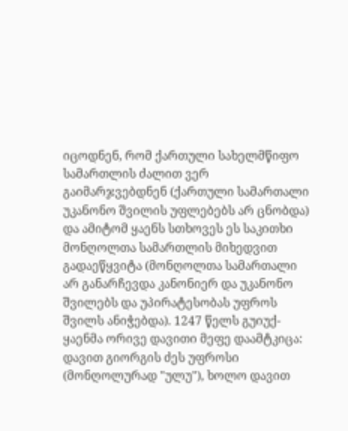იცოდნენ, რომ ქართული სახელმწიფო სამართლის ძალით ვერ გაიმარჯვებდნენ (ქართული სამართალი უკანონო შვილის უფლებებს არ ცნობდა) და ამიტომ ყაენს სთხოვეს ეს საკითხი მონღოლთა სამართლის მიხედვით გადაეწყვიტა (მონღოლთა სამართალი არ განარჩევდა კანონიერ და უკანონო შვილებს და უპირატესობას უფროს შვილს ანიჭებდა). 1247 წელს გუიუქ-ყაენმა ორივე დავითი მეფე დაამტკიცა: დავით გიორგის ძეს უფროსი (მონღოლურად "ულუ"), ხოლო დავით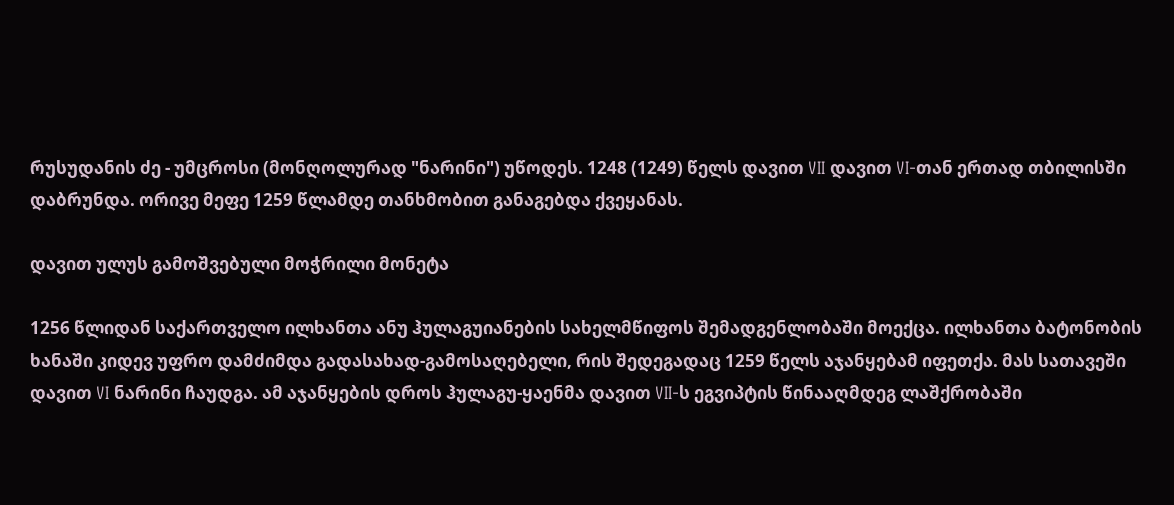რუსუდანის ძე - უმცროსი (მონღოლურად "ნარინი") უწოდეს. 1248 (1249) წელს დავით VII დავით VI-თან ერთად თბილისში დაბრუნდა. ორივე მეფე 1259 წლამდე თანხმობით განაგებდა ქვეყანას.

დავით ულუს გამოშვებული მოჭრილი მონეტა

1256 წლიდან საქართველო ილხანთა ანუ ჰულაგუიანების სახელმწიფოს შემადგენლობაში მოექცა. ილხანთა ბატონობის ხანაში კიდევ უფრო დამძიმდა გადასახად-გამოსაღებელი, რის შედეგადაც 1259 წელს აჯანყებამ იფეთქა. მას სათავეში დავით VI ნარინი ჩაუდგა. ამ აჯანყების დროს ჰულაგუ-ყაენმა დავით VII-ს ეგვიპტის წინააღმდეგ ლაშქრობაში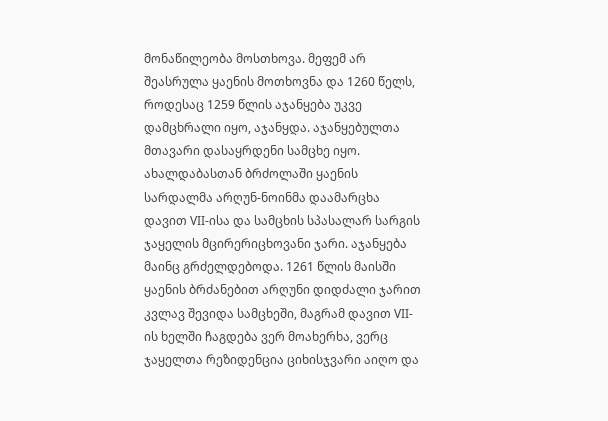მონაწილეობა მოსთხოვა. მეფემ არ შეასრულა ყაენის მოთხოვნა და 1260 წელს, როდესაც 1259 წლის აჯანყება უკვე დამცხრალი იყო, აჯანყდა. აჯანყებულთა მთავარი დასაყრდენი სამცხე იყო. ახალდაბასთან ბრძოლაში ყაენის სარდალმა არღუნ-ნოინმა დაამარცხა დავით VII-ისა და სამცხის სპასალარ სარგის ჯაყელის მცირერიცხოვანი ჯარი. აჯანყება მაინც გრძელდებოდა. 1261 წლის მაისში ყაენის ბრძანებით არღუნი დიდძალი ჯარით კვლავ შევიდა სამცხეში, მაგრამ დავით VII-ის ხელში ჩაგდება ვერ მოახერხა, ვერც ჯაყელთა რეზიდენცია ციხისჯვარი აიღო და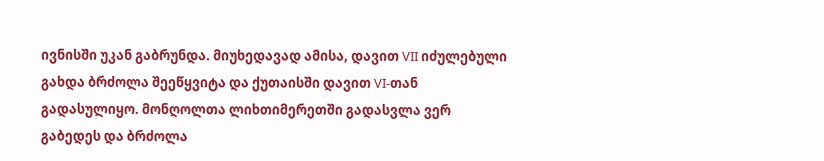ივნისში უკან გაბრუნდა. მიუხედავად ამისა, დავით VII იძულებული გახდა ბრძოლა შეეწყვიტა და ქუთაისში დავით VI-თან გადასულიყო. მონღოლთა ლიხთიმერეთში გადასვლა ვერ გაბედეს და ბრძოლა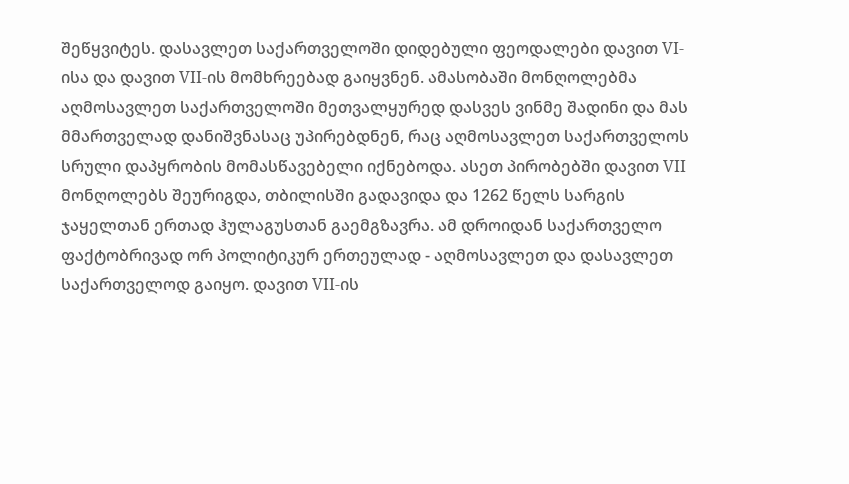შეწყვიტეს. დასავლეთ საქართველოში დიდებული ფეოდალები დავით VI-ისა და დავით VII-ის მომხრეებად გაიყვნენ. ამასობაში მონღოლებმა აღმოსავლეთ საქართველოში მეთვალყურედ დასვეს ვინმე შადინი და მას მმართველად დანიშვნასაც უპირებდნენ, რაც აღმოსავლეთ საქართველოს სრული დაპყრობის მომასწავებელი იქნებოდა. ასეთ პირობებში დავით VII მონღოლებს შეურიგდა, თბილისში გადავიდა და 1262 წელს სარგის ჯაყელთან ერთად ჰულაგუსთან გაემგზავრა. ამ დროიდან საქართველო ფაქტობრივად ორ პოლიტიკურ ერთეულად - აღმოსავლეთ და დასავლეთ საქართველოდ გაიყო. დავით VII-ის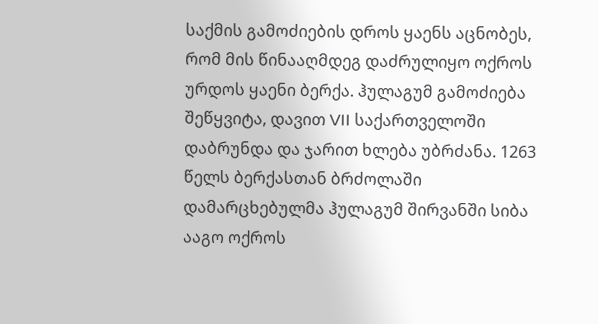საქმის გამოძიების დროს ყაენს აცნობეს, რომ მის წინააღმდეგ დაძრულიყო ოქროს ურდოს ყაენი ბერქა. ჰულაგუმ გამოძიება შეწყვიტა, დავით VII საქართველოში დაბრუნდა და ჯარით ხლება უბრძანა. 1263 წელს ბერქასთან ბრძოლაში დამარცხებულმა ჰულაგუმ შირვანში სიბა ააგო ოქროს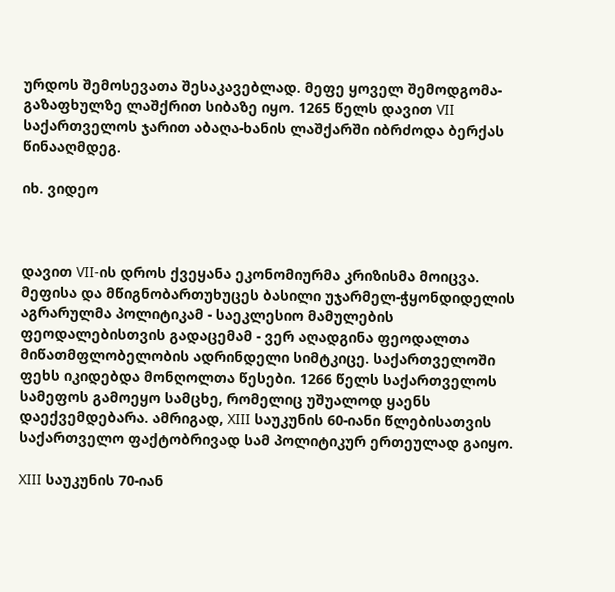ურდოს შემოსევათა შესაკავებლად. მეფე ყოველ შემოდგომა-გაზაფხულზე ლაშქრით სიბაზე იყო. 1265 წელს დავით VII საქართველოს ჯარით აბაღა-ხანის ლაშქარში იბრძოდა ბერქას წინააღმდეგ.

იხ. ვიდეო



დავით VII-ის დროს ქვეყანა ეკონომიურმა კრიზისმა მოიცვა. მეფისა და მწიგნობართუხუცეს ბასილი უჯარმელ-ჭყონდიდელის აგრარულმა პოლიტიკამ - საეკლესიო მამულების ფეოდალებისთვის გადაცემამ - ვერ აღადგინა ფეოდალთა მიწათმფლობელობის ადრინდელი სიმტკიცე. საქართველოში ფეხს იკიდებდა მონღოლთა წესები. 1266 წელს საქართველოს სამეფოს გამოეყო სამცხე, რომელიც უშუალოდ ყაენს დაექვემდებარა. ამრიგად, XIII საუკუნის 60-იანი წლებისათვის საქართველო ფაქტობრივად სამ პოლიტიკურ ერთეულად გაიყო.

XIII საუკუნის 70-იან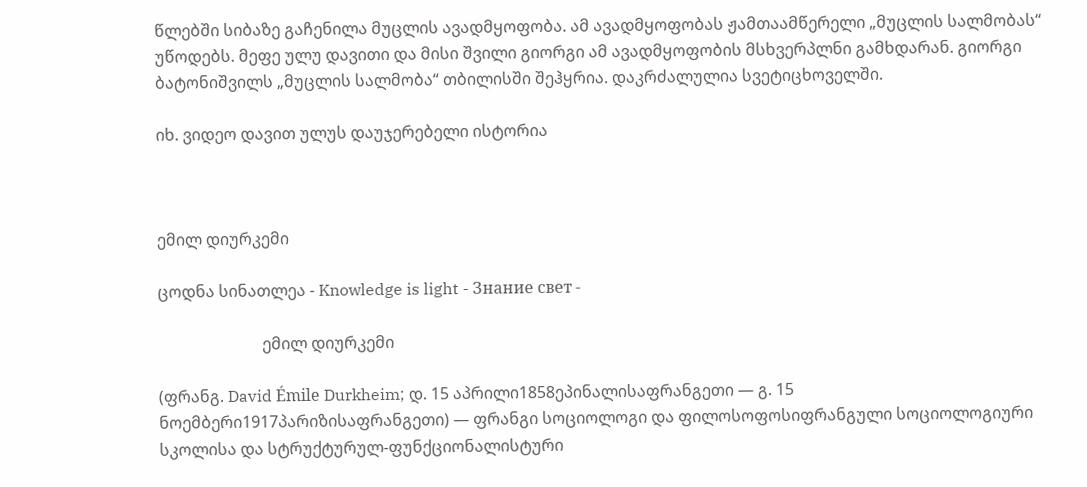წლებში სიბაზე გაჩენილა მუცლის ავადმყოფობა. ამ ავადმყოფობას ჟამთაამწერელი „მუცლის სალმობას“ უწოდებს. მეფე ულუ დავითი და მისი შვილი გიორგი ამ ავადმყოფობის მსხვერპლნი გამხდარან. გიორგი ბატონიშვილს „მუცლის სალმობა“ თბილისში შეჰყრია. დაკრძალულია სვეტიცხოველში.

იხ. ვიდეო დავით ულუს დაუჯერებელი ისტორია



ემილ დიურკემი

ცოდნა სინათლეა - Knowledge is light - Знание свет -

                          ემილ დიურკემი

(ფრანგ. David Émile Durkheim; დ. 15 აპრილი1858ეპინალისაფრანგეთი — გ. 15 ნოემბერი1917პარიზისაფრანგეთი) — ფრანგი სოციოლოგი და ფილოსოფოსიფრანგული სოციოლოგიური სკოლისა და სტრუქტურულ-ფუნქციონალისტური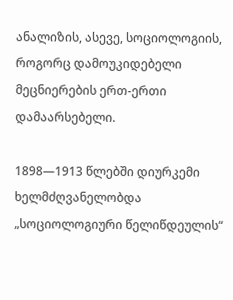ანალიზის, ასევე, სოციოლოგიის, როგორც დამოუკიდებელი მეცნიერების ერთ-ერთი დამაარსებელი.

1898—1913 წლებში დიურკემი ხელმძღვანელობდა „სოციოლოგიური წელიწდეულის“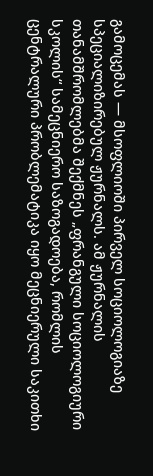გამოცემას — მსოფლიოში პირველ სოციოლოგიაზე სპეციალიზირებულ ჟურნალს. ამ ჟურნალის თანამშრომლებმა შექმნეს „ფრანგული სოციოლოგიური სკოლის“ სამეცნიერო საზოგადოება, რომლის ცენტრალური პრობლემატიკა იყო მეცნიერული საკითხი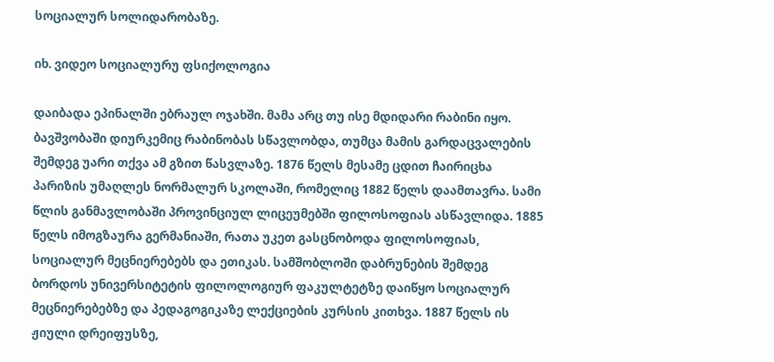სოციალურ სოლიდარობაზე.

იხ. ვიდეო სოციალურუ ფსიქოლოგია

დაიბადა ეპინალში ებრაულ ოჯახში. მამა არც თუ ისე მდიდარი რაბინი იყო. ბავშვობაში დიურკემიც რაბინობას სწავლობდა, თუმცა მამის გარდაცვალების შემდეგ უარი თქვა ამ გზით წასვლაზე. 1876 წელს მესამე ცდით ჩაირიცხა პარიზის უმაღლეს ნორმალურ სკოლაში, რომელიც 1882 წელს დაამთავრა. სამი წლის განმავლობაში პროვინციულ ლიცეუმებში ფილოსოფიას ასწავლიდა. 1885 წელს იმოგზაურა გერმანიაში, რათა უკეთ გასცნობოდა ფილოსოფიას, სოციალურ მეცნიერებებს და ეთიკას. სამშობლოში დაბრუნების შემდეგ ბორდოს უნივერსიტეტის ფილოლოგიურ ფაკულტეტზე დაიწყო სოციალურ მეცნიერებებზე და პედაგოგიკაზე ლექციების კურსის კითხვა. 1887 წელს ის ჟიული დრეიფუსზე,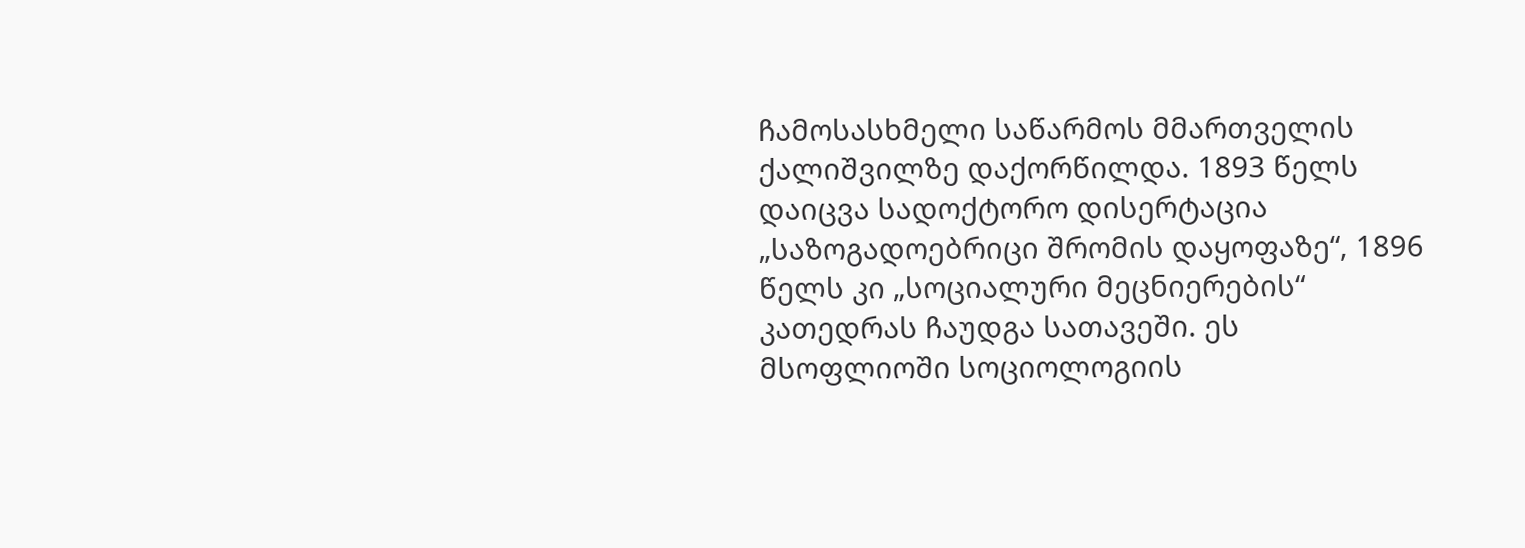ჩამოსასხმელი საწარმოს მმართველის ქალიშვილზე დაქორწილდა. 1893 წელს დაიცვა სადოქტორო დისერტაცია „საზოგადოებრიცი შრომის დაყოფაზე“, 1896 წელს კი „სოციალური მეცნიერების“ კათედრას ჩაუდგა სათავეში. ეს მსოფლიოში სოციოლოგიის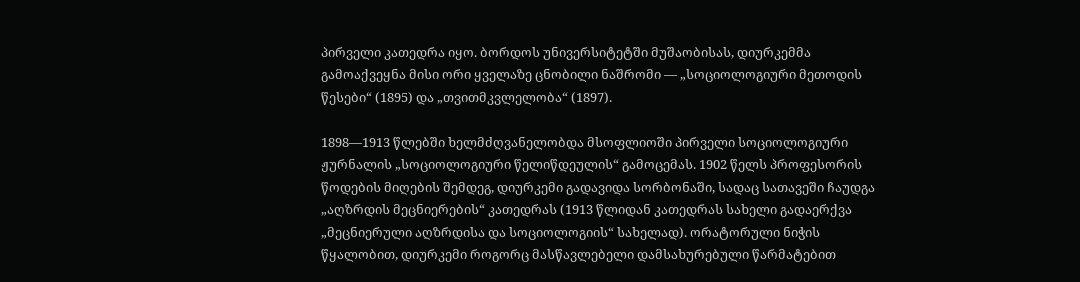პირველი კათედრა იყო. ბორდოს უნივერსიტეტში მუშაობისას, დიურკემმა გამოაქვეყნა მისი ორი ყველაზე ცნობილი ნაშრომი — „სოციოლოგიური მეთოდის წესები“ (1895) და „თვითმკვლელობა“ (1897).

1898—1913 წლებში ხელმძღვანელობდა მსოფლიოში პირველი სოციოლოგიური ჟურნალის „სოციოლოგიური წელიწდეულის“ გამოცემას. 1902 წელს პროფესორის წოდების მიღების შემდეგ, დიურკემი გადავიდა სორბონაში, სადაც სათავეში ჩაუდგა „აღზრდის მეცნიერების“ კათედრას (1913 წლიდან კათედრას სახელი გადაერქვა „მეცნიერული აღზრდისა და სოციოლოგიის“ სახელად). ორატორული ნიჭის წყალობით, დიურკემი როგორც მასწავლებელი დამსახურებული წარმატებით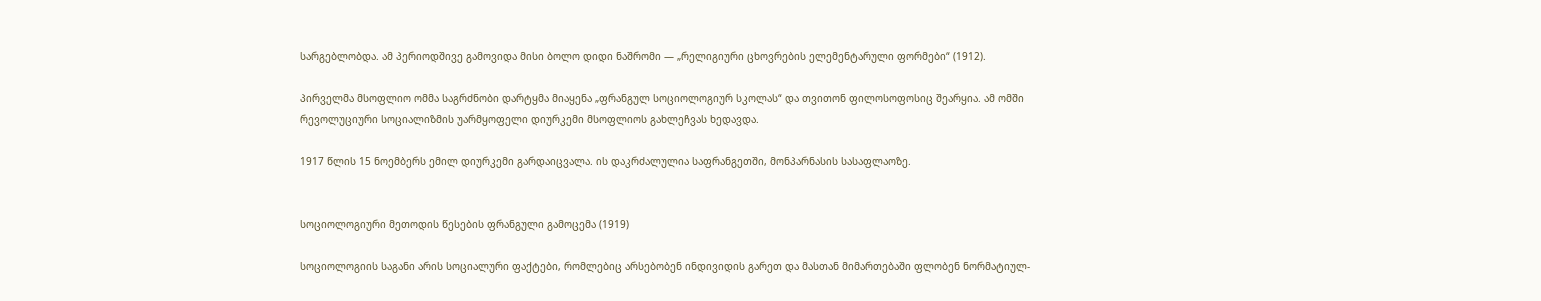სარგებლობდა. ამ პერიოდშივე გამოვიდა მისი ბოლო დიდი ნაშრომი — „რელიგიური ცხოვრების ელემენტარული ფორმები“ (1912).

პირველმა მსოფლიო ომმა საგრძნობი დარტყმა მიაყენა „ფრანგულ სოციოლოგიურ სკოლას“ და თვითონ ფილოსოფოსიც შეარყია. ამ ომში რევოლუციური სოციალიზმის უარმყოფელი დიურკემი მსოფლიოს გახლეჩვას ხედავდა.

1917 წლის 15 ნოემბერს ემილ დიურკემი გარდაიცვალა. ის დაკრძალულია საფრანგეთში, მონპარნასის სასაფლაოზე.


სოციოლოგიური მეთოდის წესების ფრანგული გამოცემა (1919)

სოციოლოგიის საგანი არის სოციალური ფაქტები, რომლებიც არსებობენ ინდივიდის გარეთ და მასთან მიმართებაში ფლობენ ნორმატიულ-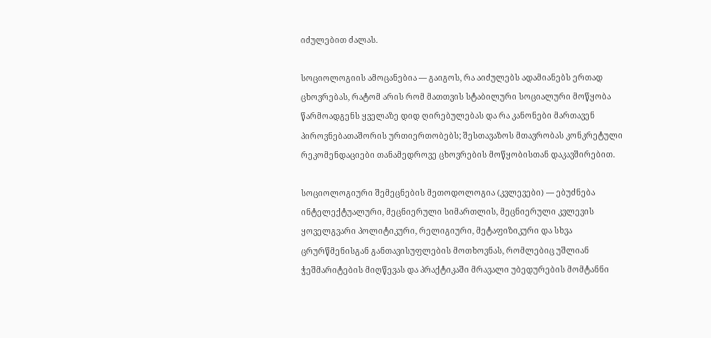იძულებით ძალას.

სოციოლოგიის ამოცანებია — გაიგოს, რა აიძულებს ადამიანებს ერთად ცხოვრებას, რატომ არის რომ მათთვის სტაბილური სოციალური მოწყობა წარმოადგენს ყველაზე დიდ ღირებულებას და რა კანონები მართავენ პიროვნებათაშორის ურთიერთობებს; შესთავაზოს მთავრობას კონკრეტული რეკომენდაციები თანამედროვე ცხოვრების მოწყობისთან დაკავშირებით.

სოციოლოგიური შემეცნების მეთოდოლოგია (კვლევები) — ებუძნება ინტელექტუალური, მეცნიერული სიმართლის, მეცნიერული კვლევის ყოველგვარი პოლიტიკური, რელიგიური, მეტაფიზიკური და სხვა ცრურწმენისგან განთავისუფლების მოთხოვნას, რომლებიც უშლიან ჭეშმარიტების მიღწევას და პრაქტიკაში მრავალი უბედურების მომტანნი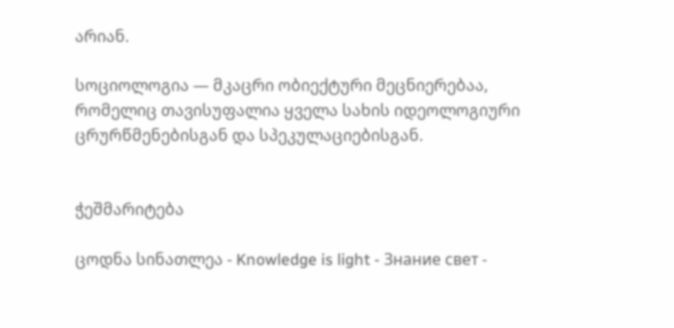არიან.

სოციოლოგია — მკაცრი ობიექტური მეცნიერებაა, რომელიც თავისუფალია ყველა სახის იდეოლოგიური ცრურწმენებისგან და სპეკულაციებისგან.


ჭეშმარიტება

ცოდნა სინათლეა - Knowledge is light - Знание свет -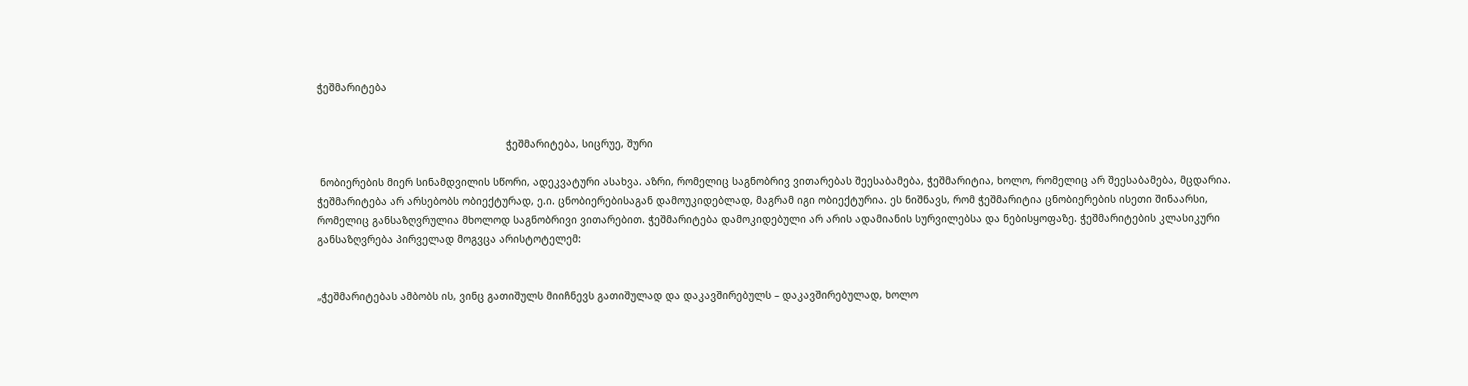ჭეშმარიტება


                                                               ჭეშმარიტება, სიცრუე, შური

 ნობიერების მიერ სინამდვილის სწორი, ადეკვატური ასახვა. აზრი, რომელიც საგნობრივ ვითარებას შეესაბამება, ჭეშმარიტია, ხოლო, რომელიც არ შეესაბამება, მცდარია. ჭეშმარიტება არ არსებობს ობიექტურად, ე.ი. ცნობიერებისაგან დამოუკიდებლად, მაგრამ იგი ობიექტურია. ეს ნიშნავს, რომ ჭეშმარიტია ცნობიერების ისეთი შინაარსი, რომელიც განსაზღვრულია მხოლოდ საგნობრივი ვითარებით. ჭეშმარიტება დამოკიდებული არ არის ადამიანის სურვილებსა და ნებისყოფაზე. ჭეშმარიტების კლასიკური განსაზღვრება პირველად მოგვცა არისტოტელემ:


„ჭეშმარიტებას ამბობს ის, ვინც გათიშულს მიიჩნევს გათიშულად და დაკავშირებულს – დაკავშირებულად, ხოლო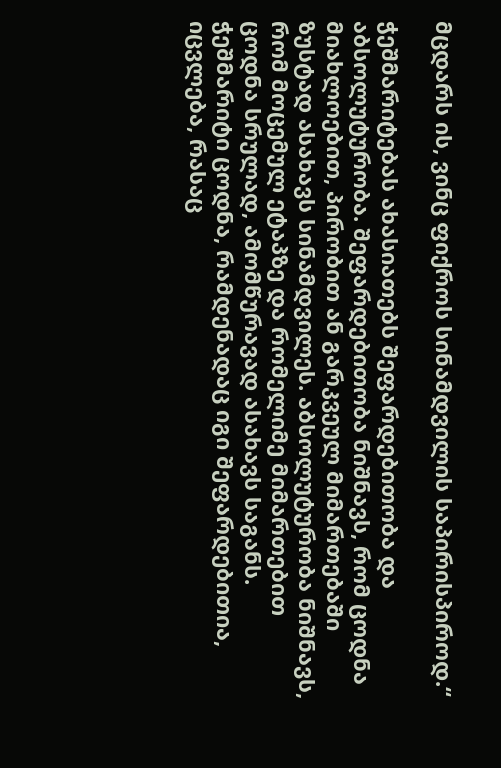მცდარს ის, ვინც ფიქროს სინამდვილის საპირისპიროდ.“

ჭეშმარიტებას ახასიათებს შეფარდებითობა და აბსოლუტურობა. შეფარდებითობა ნიშნავს, რომ ცოდნა მიახლოებით, პირობით ან გარკვეულ მიმართებაში ზუსტად ასახავს სინამდვილეს. აბსოლუტურობა ნიშნავს, რომ მოცემულ ეტაპზე და რომელიმე მიმართებით ცოდნა სრულად, ამომწურავად ასახავს საგანს. ჭეშმარიტი ცოდნა, რამდენადაც იგი შეფარდებითია, იცვლება, რასაც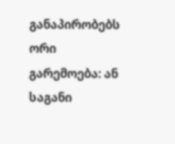განაპირობებს ორი გარემოება: ან საგანი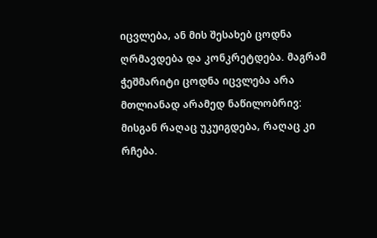იცვლება, ან მის შესახებ ცოდნა ღრმავდება და კონკრეტდება. მაგრამ ჭეშმარიტი ცოდნა იცვლება არა მთლიანად არამედ ნაწილობრივ: მისგან რაღაც უკუიგდება, რაღაც კი რჩება.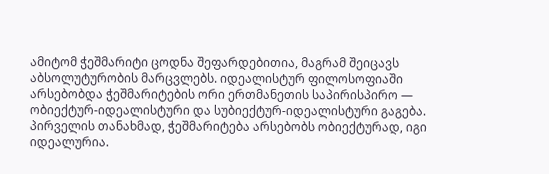ამიტომ ჭეშმარიტი ცოდნა შეფარდებითია, მაგრამ შეიცავს აბსოლუტურობის მარცვლებს. იდეალისტურ ფილოსოფიაში არსებობდა ჭეშმარიტების ორი ერთმანეთის საპირისპირო — ობიექტურ-იდეალისტური და სუბიექტურ-იდეალისტური გაგება. პირველის თანახმად, ჭეშმარიტება არსებობს ობიექტურად, იგი იდეალურია.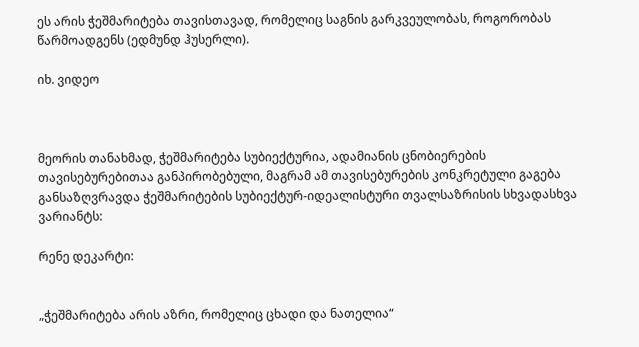ეს არის ჭეშმარიტება თავისთავად, რომელიც საგნის გარკვეულობას, როგორობას წარმოადგენს (ედმუნდ ჰუსერლი).

იხ. ვიდეო



მეორის თანახმად, ჭეშმარიტება სუბიექტურია, ადამიანის ცნობიერების თავისებურებითაა განპირობებული, მაგრამ ამ თავისებურების კონკრეტული გაგება განსაზღვრავდა ჭეშმარიტების სუბიექტურ-იდეალისტური თვალსაზრისის სხვადასხვა ვარიანტს:

რენე დეკარტი:


„ჭეშმარიტება არის აზრი, რომელიც ცხადი და ნათელია“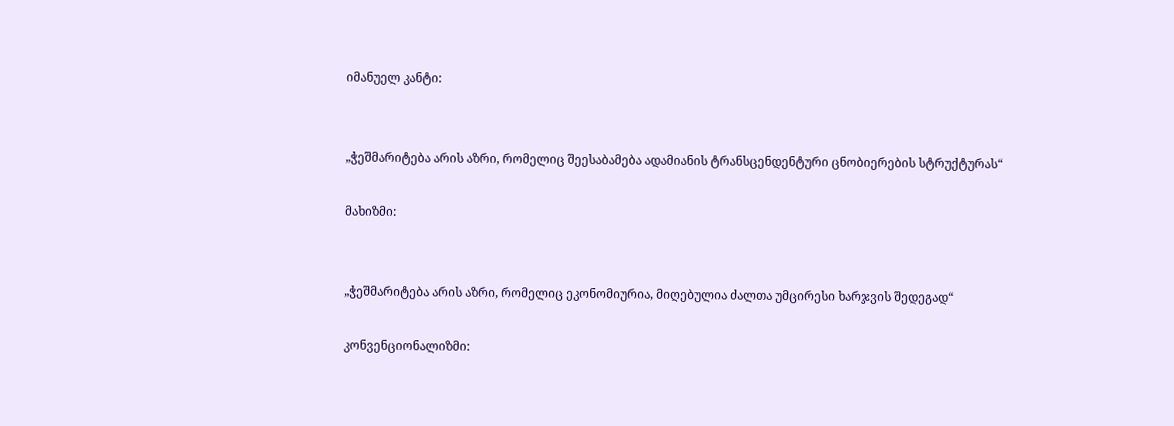იმანუელ კანტი:


„ჭეშმარიტება არის აზრი, რომელიც შეესაბამება ადამიანის ტრანსცენდენტური ცნობიერების სტრუქტურას“

მახიზმი:


„ჭეშმარიტება არის აზრი, რომელიც ეკონომიურია, მიღებულია ძალთა უმცირესი ხარჯვის შედეგად“

კონვენციონალიზმი: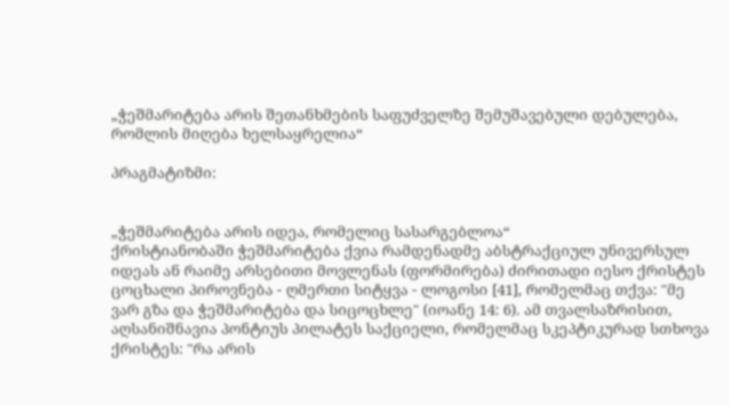„ჭეშმარიტება არის შეთანხმების საფუძველზე შემუშავებული დებულება, რომლის მიღება ხელსაყრელია“

პრაგმატიზმი:


„ჭეშმარიტება არის იდეა, რომელიც სასარგებლოა“
ქრისტიანობაში ჭეშმარიტება ქვია რამდენადმე აბსტრაქციულ უნივერსულ იდეას ან რაიმე არსებითი მოვლენას (ფორმირება) ძირითადი იესო ქრისტეს ცოცხალი პიროვნება - ღმერთი სიტყვა - ლოგოსი [41], რომელმაც თქვა: "მე ვარ გზა და ჭეშმარიტება და სიცოცხლე" (იოანე 14: 6). ამ თვალსაზრისით, აღსანიშნავია პონტიუს პილატეს საქციელი, რომელმაც სკეპტიკურად სთხოვა ქრისტეს: "რა არის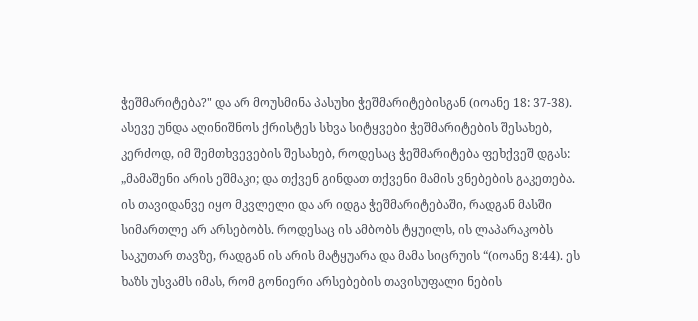ჭეშმარიტება?" და არ მოუსმინა პასუხი ჭეშმარიტებისგან (იოანე 18: 37-38). ასევე უნდა აღინიშნოს ქრისტეს სხვა სიტყვები ჭეშმარიტების შესახებ, კერძოდ, იმ შემთხვევების შესახებ, როდესაც ჭეშმარიტება ფეხქვეშ დგას: „მამაშენი არის ეშმაკი; და თქვენ გინდათ თქვენი მამის ვნებების გაკეთება. ის თავიდანვე იყო მკვლელი და არ იდგა ჭეშმარიტებაში, რადგან მასში სიმართლე არ არსებობს. როდესაც ის ამბობს ტყუილს, ის ლაპარაკობს საკუთარ თავზე, რადგან ის არის მატყუარა და მამა სიცრუის “(იოანე 8:44). ეს ხაზს უსვამს იმას, რომ გონიერი არსებების თავისუფალი ნების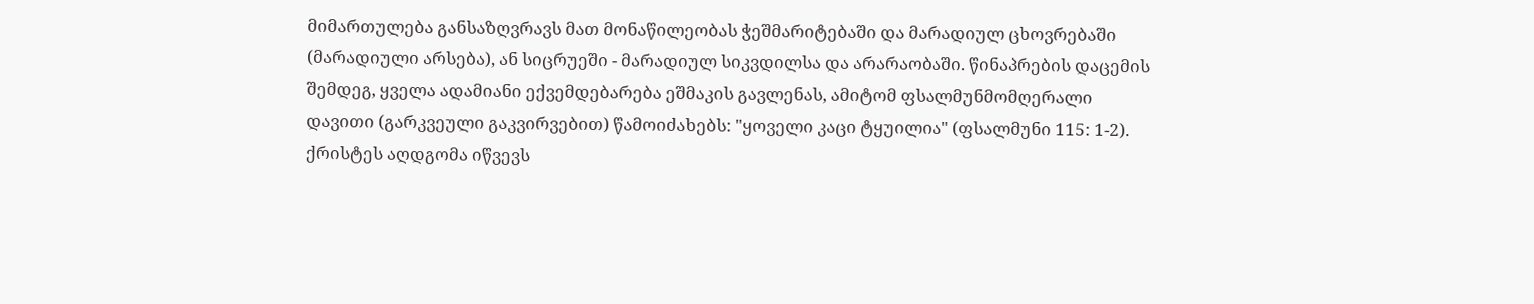მიმართულება განსაზღვრავს მათ მონაწილეობას ჭეშმარიტებაში და მარადიულ ცხოვრებაში (მარადიული არსება), ან სიცრუეში - მარადიულ სიკვდილსა და არარაობაში. წინაპრების დაცემის შემდეგ, ყველა ადამიანი ექვემდებარება ეშმაკის გავლენას, ამიტომ ფსალმუნმომღერალი დავითი (გარკვეული გაკვირვებით) წამოიძახებს: "ყოველი კაცი ტყუილია" (ფსალმუნი 115: 1-2). ქრისტეს აღდგომა იწვევს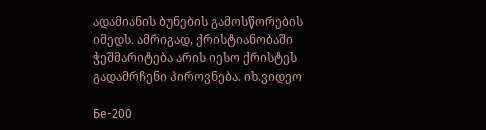ადამიანის ბუნების გამოსწორების იმედს. ამრიგად, ქრისტიანობაში ჭეშმარიტება არის იესო ქრისტეს გადამრჩენი პიროვნება. იხ.ვიდეო

Бе-200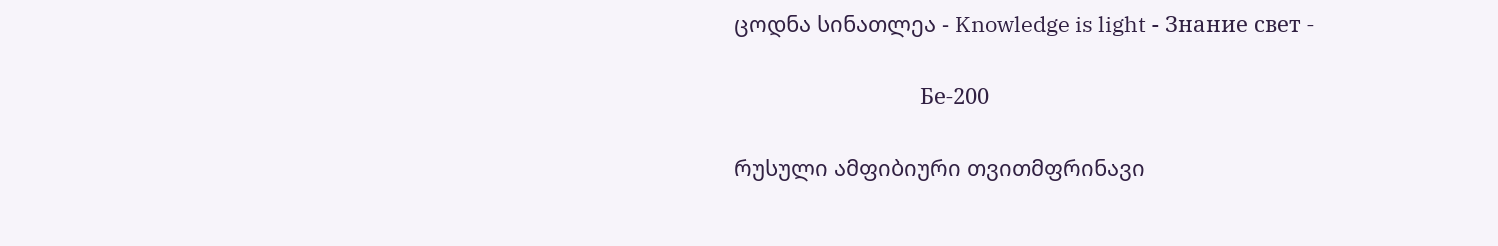ცოდნა სინათლეა - Knowledge is light - Знание свет -

                               Бе-200

რუსული ამფიბიური თვითმფრინავი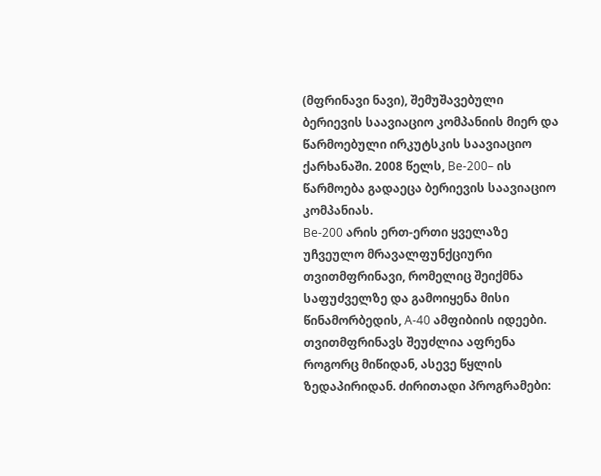(მფრინავი ნავი), შემუშავებული ბერიევის საავიაციო კომპანიის მიერ და წარმოებული ირკუტსკის საავიაციო ქარხანაში. 2008 წელს, Be-200– ის წარმოება გადაეცა ბერიევის საავიაციო კომპანიას.
Be-200 არის ერთ-ერთი ყველაზე უჩვეულო მრავალფუნქციური თვითმფრინავი, რომელიც შეიქმნა საფუძველზე და გამოიყენა მისი წინამორბედის, A-40 ამფიბიის იდეები. თვითმფრინავს შეუძლია აფრენა როგორც მიწიდან, ასევე წყლის ზედაპირიდან. ძირითადი პროგრამები: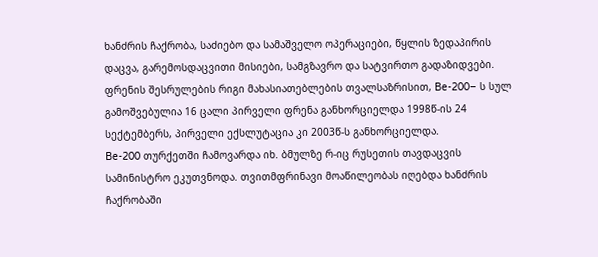ხანძრის ჩაქრობა, საძიებო და სამაშველო ოპერაციები, წყლის ზედაპირის დაცვა, გარემოსდაცვითი მისიები, სამგზავრო და სატვირთო გადაზიდვები. ფრენის შესრულების რიგი მახასიათებლების თვალსაზრისით, Be-200– ს სულ გამოშვებულია 16 ცალი პირველი ფრენა განხორციელდა 1998წ-ის 24 სექტემბერს, პირველი ექსლუტაცია კი 2003წ-ს განხორციელდა.
Be-200 თურქეთში ჩამოვარდა იხ. ბმულზე რ-იც რუსეთის თავდაცვის სამინისტრო ეკუთვნოდა. თვითმფრინავი მოაწილეობას იღებდა ხანძრის ჩაქრობაში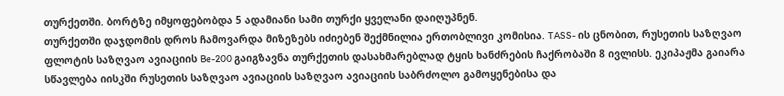თურქეთში. ბორტზე იმყოფებობდა 5 ადამიანი სამი თურქი ყველანი დაიღუპნენ.
თურქეთში დაჯდომის დროს ჩამოვარდა მიზეზებს იძიებენ შექმნილია ერთობლივი კომისია. TASS- ის ცნობით, რუსეთის საზღვაო ფლოტის საზღვაო ავიაციის Be-200 გაიგზავნა თურქეთის დასახმარებლად ტყის ხანძრების ჩაქრობაში 8 ივლისს. ეკიპაჟმა გაიარა სწავლება იისკში რუსეთის საზღვაო ავიაციის საზღვაო ავიაციის საბრძოლო გამოყენებისა და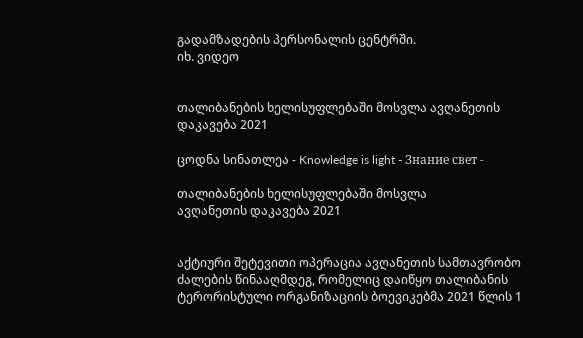გადამზადების პერსონალის ცენტრში.
იხ. ვიდეო


თალიბანების ხელისუფლებაში მოსვლა ავღანეთის დაკავება 2021

ცოდნა სინათლეა - Knowledge is light - Знание свет -

თალიბანების ხელისუფლებაში მოსვლა                      ავღანეთის დაკავება 2021


აქტიური შეტევითი ოპერაცია ავღანეთის სამთავრობო ძალების წინააღმდეგ, რომელიც დაიწყო თალიბანის ტერორისტული ორგანიზაციის ბოევიკებმა 2021 წლის 1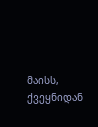მაისს, ქვეყნიდან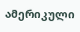ამერიკული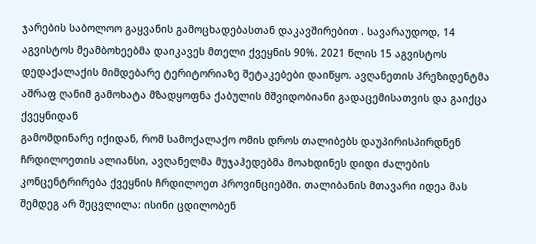ჯარების საბოლოო გაყვანის გამოცხადებასთან დაკავშირებით . სავარაუდოდ, 14 აგვისტოს მეამბოხეებმა დაიკავეს მთელი ქვეყნის 90%. 2021 წლის 15 აგვისტოს დედაქალაქის მიმდებარე ტერიტორიაზე შეტაკებები დაიწყო. ავღანეთის პრეზიდენტმა აშრაფ ღანიმ გამოხატა მზადყოფნა ქაბულის მშვიდობიანი გადაცემისათვის და გაიქცა ქვეყნიდან
გამომდინარე იქიდან, რომ სამოქალაქო ომის დროს თალიბებს დაუპირისპირდნენ ჩრდილოეთის ალიანსი, ავღანელმა მუჯაჰედებმა მოახდინეს დიდი ძალების კონცენტრირება ქვეყნის ჩრდილოეთ პროვინციებში. თალიბანის მთავარი იდეა მას შემდეგ არ შეცვლილა: ისინი ცდილობენ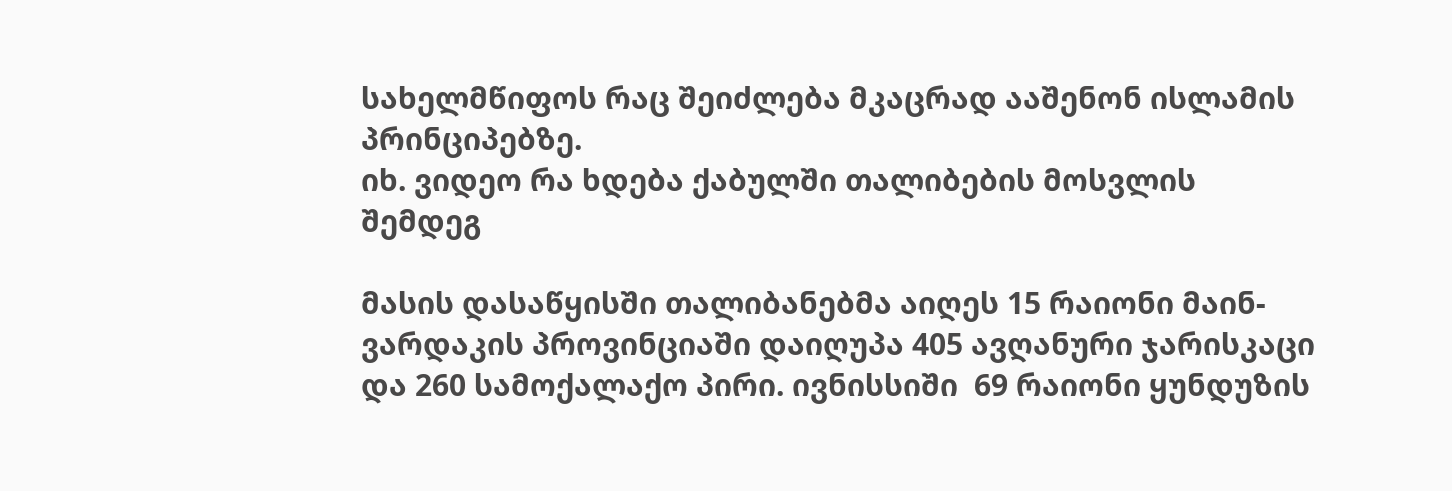სახელმწიფოს რაც შეიძლება მკაცრად ააშენონ ისლამის პრინციპებზე.
იხ. ვიდეო რა ხდება ქაბულში თალიბების მოსვლის შემდეგ

მასის დასაწყისში თალიბანებმა აიღეს 15 რაიონი მაინ-ვარდაკის პროვინციაში დაიღუპა 405 ავღანური ჯარისკაცი და 260 სამოქალაქო პირი. ივნისსიში  69 რაიონი ყუნდუზის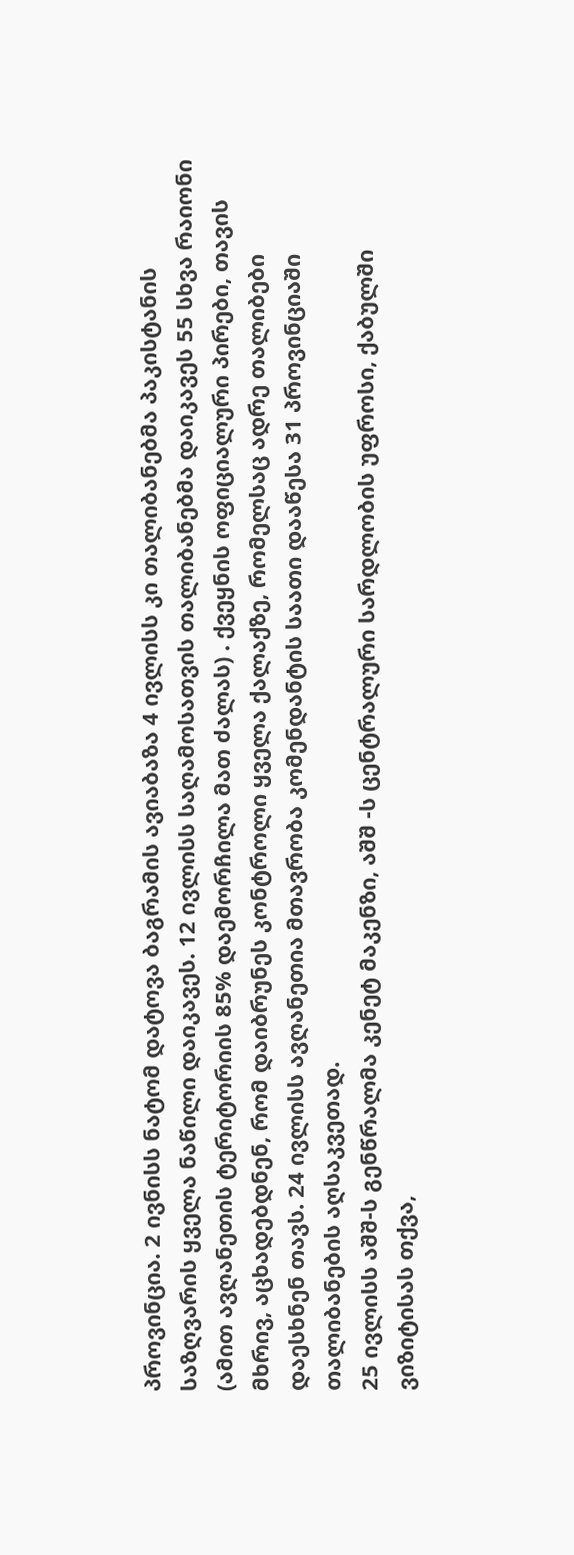პროვინცია. 2 ივნისს ნატომ დატოვა ბაგრამის ავიაბაზა 4 ივლისს კი თალიბანებმა პაკისტანის საზღვარის ყველა ნაწილი დაიკავეს. 12 ივლისს საღამოსათვის თალიბანებმა დაიკავეს 55 სხვა რაიონი  (ამით ავღანეთის ტერიტორიის 85% დაემორჩილა მათ ძალას) . ქვეყნის ოფიციალური პირები, თავის მხრივ, აცხადებდნენ, რომ დაიბრუნეს კონტროლი ყველა ქალაქზე, რომელსაც ადრე თალიბები დაესხნენ თავს. 24 ივლისს ავღანეთია მთავრობა კომენდანტის საათი დააწესა 31 პროვინციაში თალიბანების აღსაკვეთად.
25 ივლისს აშშ-ს გენწრალმა კენეტ მაკენზი, აშშ -ს ცენტრალური სარდლობის უფროსი, ქაბულში ვიზიტისას თქვა,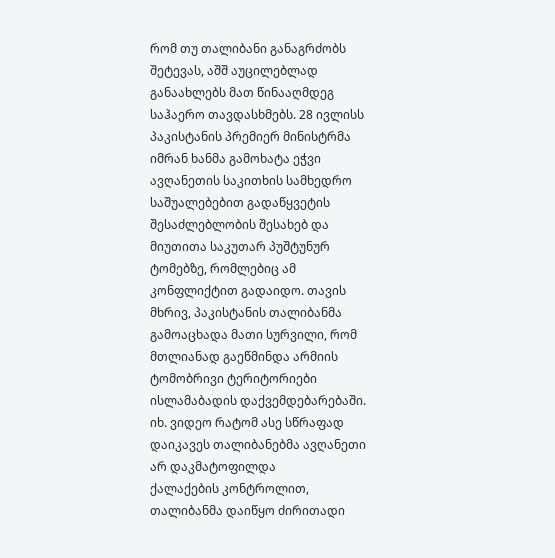რომ თუ თალიბანი განაგრძობს შეტევას, აშშ აუცილებლად განაახლებს მათ წინააღმდეგ საჰაერო თავდასხმებს. 28 ივლისს პაკისტანის პრემიერ მინისტრმა იმრან ხანმა გამოხატა ეჭვი ავღანეთის საკითხის სამხედრო საშუალებებით გადაწყვეტის შესაძლებლობის შესახებ და მიუთითა საკუთარ პუშტუნურ ტომებზე, რომლებიც ამ კონფლიქტით გადაიდო. თავის მხრივ, პაკისტანის თალიბანმა გამოაცხადა მათი სურვილი, რომ მთლიანად გაეწმინდა არმიის ტომობრივი ტერიტორიები ისლამაბადის დაქვემდებარებაში.
იხ. ვიდეო რატომ ასე სწრაფად დაიკავეს თალიბანებმა ავღანეთი
არ დაკმატოფილდა
ქალაქების კონტროლით, თალიბანმა დაიწყო ძირითადი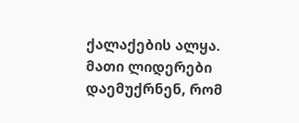ქალაქების ალყა. მათი ლიდერები დაემუქრნენ, რომ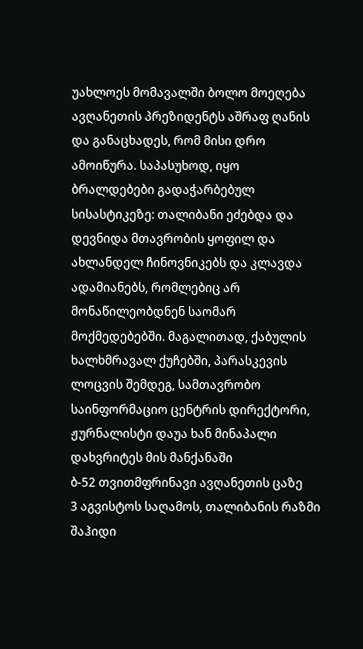უახლოეს მომავალში ბოლო მოეღება ავღანეთის პრეზიდენტს აშრაფ ღანის და განაცხადეს, რომ მისი დრო ამოიწურა. საპასუხოდ, იყო ბრალდებები გადაჭარბებულ სისასტიკეზე: თალიბანი ეძებდა და დევნიდა მთავრობის ყოფილ და ახლანდელ ჩინოვნიკებს და კლავდა ადამიანებს, რომლებიც არ მონაწილეობდნენ საომარ მოქმედებებში. მაგალითად, ქაბულის ხალხმრავალ ქუჩებში, პარასკევის ლოცვის შემდეგ, სამთავრობო საინფორმაციო ცენტრის დირექტორი, ჟურნალისტი დაუა ხან მინაპალი დახვრიტეს მის მანქანაში
ბ-52 თვითმფრინავი ავღანეთის ცაზე
3 აგვისტოს საღამოს, თალიბანის რაზმი შაჰიდი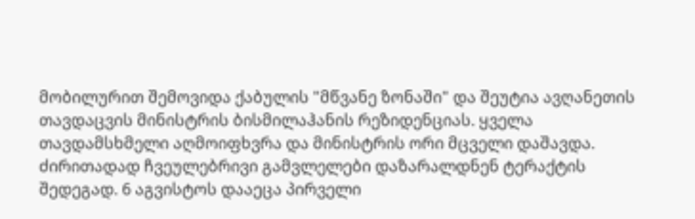მობილურით შემოვიდა ქაბულის "მწვანე ზონაში" და შეუტია ავღანეთის თავდაცვის მინისტრის ბისმილაჰანის რეზიდენციას. ყველა თავდამსხმელი აღმოიფხვრა და მინისტრის ორი მცველი დაშავდა. ძირითადად ჩვეულებრივი გამვლელები დაზარალდნენ ტერაქტის შედეგად. 6 აგვისტოს დააეცა პირველი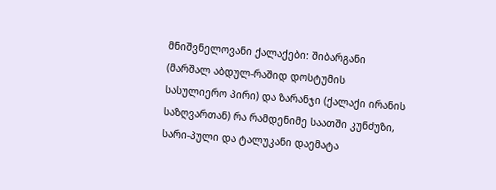მნიშვნელოვანი ქალაქები: შიბარგანი (მარშალ აბდულ-რაშიდ დოსტუმის სასულიერო პირი) და ზარანჯი (ქალაქი ირანის საზღვართან) რა რამდენიმე საათში კუნძუზი, სარი-პული და ტალუკანი დაემატა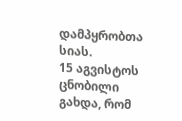დამპყრობთა სიას.
15 აგვისტოს ცნობილი გახდა, რომ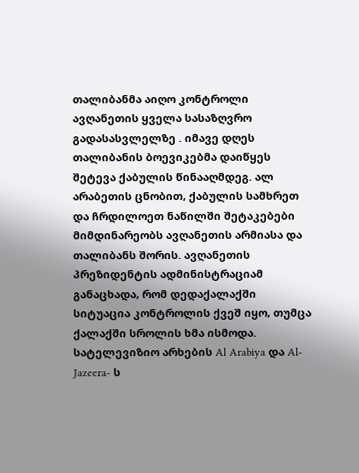თალიბანმა აიღო კონტროლი ავღანეთის ყველა სასაზღვრო გადასასვლელზე . იმავე დღეს თალიბანის ბოევიკებმა დაიწყეს შეტევა ქაბულის წინააღმდეგ. ალ არაბეთის ცნობით, ქაბულის სამხრეთ და ჩრდილოეთ ნაწილში შეტაკებები მიმდინარეობს ავღანეთის არმიასა და თალიბანს შორის. ავღანეთის პრეზიდენტის ადმინისტრაციამ განაცხადა, რომ დედაქალაქში სიტუაცია კონტროლის ქვეშ იყო, თუმცა ქალაქში სროლის ხმა ისმოდა. სატელევიზიო არხების Al Arabiya და Al-Jazeera- ს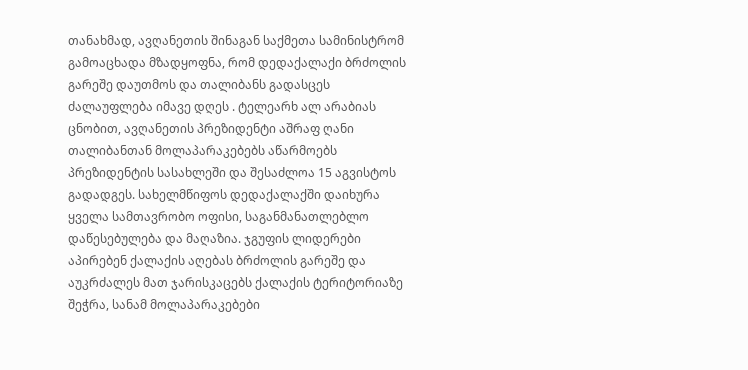თანახმად, ავღანეთის შინაგან საქმეთა სამინისტრომ გამოაცხადა მზადყოფნა, რომ დედაქალაქი ბრძოლის გარეშე დაუთმოს და თალიბანს გადასცეს ძალაუფლება იმავე დღეს . ტელეარხ ალ არაბიას ცნობით, ავღანეთის პრეზიდენტი აშრაფ ღანი თალიბანთან მოლაპარაკებებს აწარმოებს პრეზიდენტის სასახლეში და შესაძლოა 15 აგვისტოს გადადგეს. სახელმწიფოს დედაქალაქში დაიხურა ყველა სამთავრობო ოფისი, საგანმანათლებლო დაწესებულება და მაღაზია. ჯგუფის ლიდერები აპირებენ ქალაქის აღებას ბრძოლის გარეშე და აუკრძალეს მათ ჯარისკაცებს ქალაქის ტერიტორიაზე შეჭრა, სანამ მოლაპარაკებები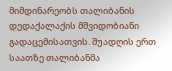მიმდინარეობს თალიბანის დედაქალაქის მშვიდობიანი გადაცემისათვის. შუადღის ერთ საათზე თალიბანმა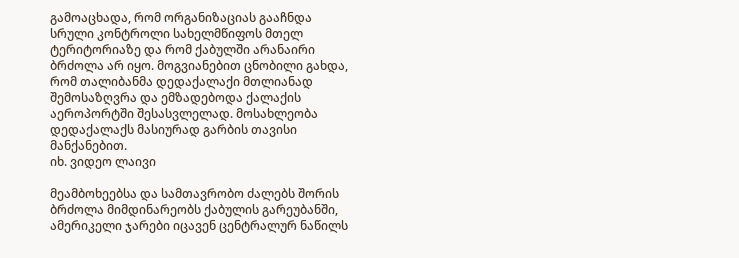გამოაცხადა, რომ ორგანიზაციას გააჩნდა სრული კონტროლი სახელმწიფოს მთელ ტერიტორიაზე და რომ ქაბულში არანაირი ბრძოლა არ იყო. მოგვიანებით ცნობილი გახდა, რომ თალიბანმა დედაქალაქი მთლიანად შემოსაზღვრა და ემზადებოდა ქალაქის აეროპორტში შესასვლელად. მოსახლეობა დედაქალაქს მასიურად გარბის თავისი მანქანებით.
იხ. ვიდეო ლაივი

მეამბოხეებსა და სამთავრობო ძალებს შორის ბრძოლა მიმდინარეობს ქაბულის გარეუბანში, ამერიკელი ჯარები იცავენ ცენტრალურ ნაწილს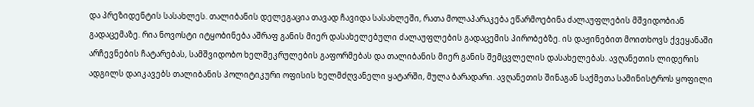და პრეზიდენტის სასახლეს. თალიბანის დელეგაცია თავად ჩავიდა სასახლეში, რათა მოლაპარაკება ეწარმოებინა ძალაუფლების მშვიდობიან გადაცემაზე. რია ნოვოსტი იტყობინება აშრაფ განის მიერ დასახელებული ძალაუფლების გადაცემის პირობებზე. ის დაჟინებით მოითხოვს ქვეყანაში არჩევნების ჩატარებას, სამშვიდობო ხელშეკრულების გაფორმებას და თალიბანის მიერ განის შემცვლელის დასახელებას. ავღანეთის ლიდერის ადგილს დაიკავებს თალიბანის პოლიტიკური ოფისის ხელმძღვანელი ყატარში, მულა ბარადარი. ავღანეთის შინაგან საქმეთა სამინისტროს ყოფილი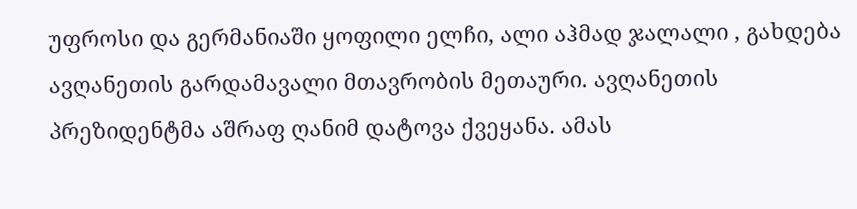უფროსი და გერმანიაში ყოფილი ელჩი, ალი აჰმად ჯალალი , გახდება ავღანეთის გარდამავალი მთავრობის მეთაური. ავღანეთის პრეზიდენტმა აშრაფ ღანიმ დატოვა ქვეყანა. ამას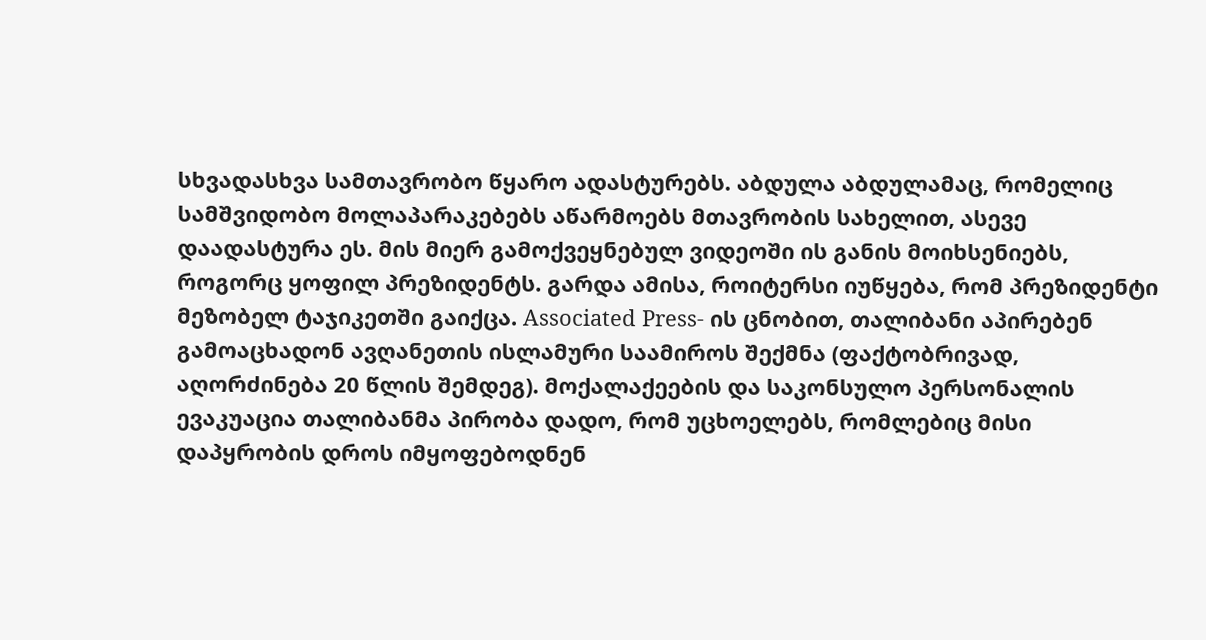სხვადასხვა სამთავრობო წყარო ადასტურებს. აბდულა აბდულამაც, რომელიც სამშვიდობო მოლაპარაკებებს აწარმოებს მთავრობის სახელით, ასევე დაადასტურა ეს. მის მიერ გამოქვეყნებულ ვიდეოში ის განის მოიხსენიებს, როგორც ყოფილ პრეზიდენტს. გარდა ამისა, როიტერსი იუწყება, რომ პრეზიდენტი მეზობელ ტაჯიკეთში გაიქცა. Associated Press- ის ცნობით, თალიბანი აპირებენ გამოაცხადონ ავღანეთის ისლამური საამიროს შექმნა (ფაქტობრივად, აღორძინება 20 წლის შემდეგ). მოქალაქეების და საკონსულო პერსონალის ევაკუაცია თალიბანმა პირობა დადო, რომ უცხოელებს, რომლებიც მისი დაპყრობის დროს იმყოფებოდნენ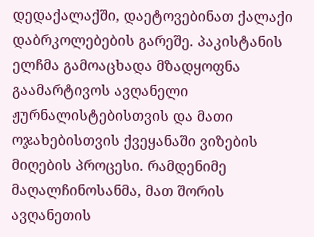დედაქალაქში, დაეტოვებინათ ქალაქი დაბრკოლებების გარეშე. პაკისტანის ელჩმა გამოაცხადა მზადყოფნა გაამარტივოს ავღანელი ჟურნალისტებისთვის და მათი ოჯახებისთვის ქვეყანაში ვიზების მიღების პროცესი. რამდენიმე მაღალჩინოსანმა, მათ შორის ავღანეთის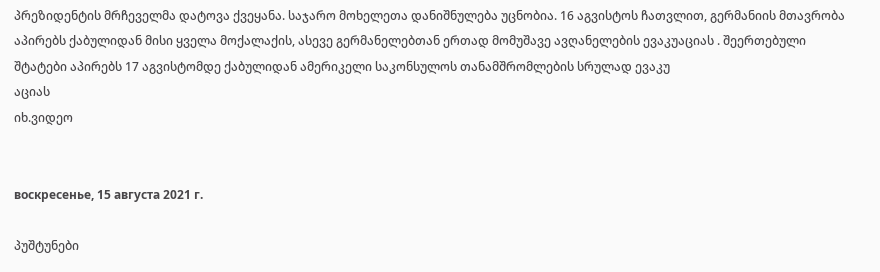პრეზიდენტის მრჩეველმა დატოვა ქვეყანა. საჯარო მოხელეთა დანიშნულება უცნობია. 16 აგვისტოს ჩათვლით, გერმანიის მთავრობა აპირებს ქაბულიდან მისი ყველა მოქალაქის, ასევე გერმანელებთან ერთად მომუშავე ავღანელების ევაკუაციას . შეერთებული შტატები აპირებს 17 აგვისტომდე ქაბულიდან ამერიკელი საკონსულოს თანამშრომლების სრულად ევაკუ
აციას
იხ.ვიდეო


воскресенье, 15 августа 2021 г.

პუშტუნები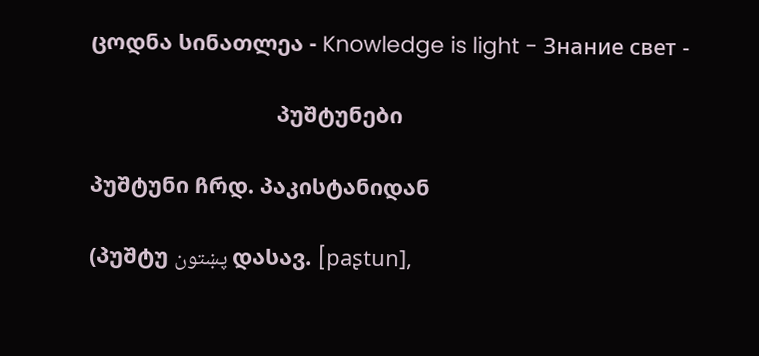ცოდნა სინათლეა - Knowledge is light - Знание свет -

                               პუშტუნები

პუშტუნი ჩრდ. პაკისტანიდან

(პუშტუ پښتون დასავ. [paʂtun],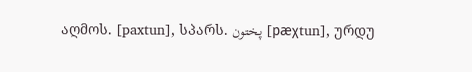აღმოს. [paxtun], სპარს. پختون [pæχtun], ურდუ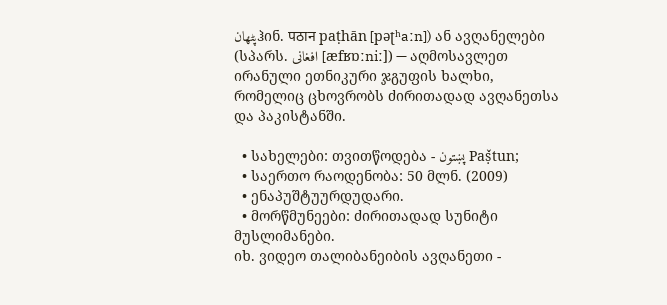پٹھانჰინ. पठान paṭhān [pəʈʰaːn]) ან ავღანელები (სპარს. افغانی [æfʁɒːniː]) — აღმოსავლეთ ირანული ეთნიკური ჯგუფის ხალხი, რომელიც ცხოვრობს ძირითადად ავღანეთსა და პაკისტანში.

  • სახელები: თვითწოდება - پښتون Paṣ̌tun;
  • საერთო რაოდენობა: 50 მლნ. (2009)
  • ენაპუშტუურდუდარი.
  • მორწმუნეები: ძირითადად სუნიტი მუსლიმანები.
იხ. ვიდეო თალიბანეიბის ავღანეთი -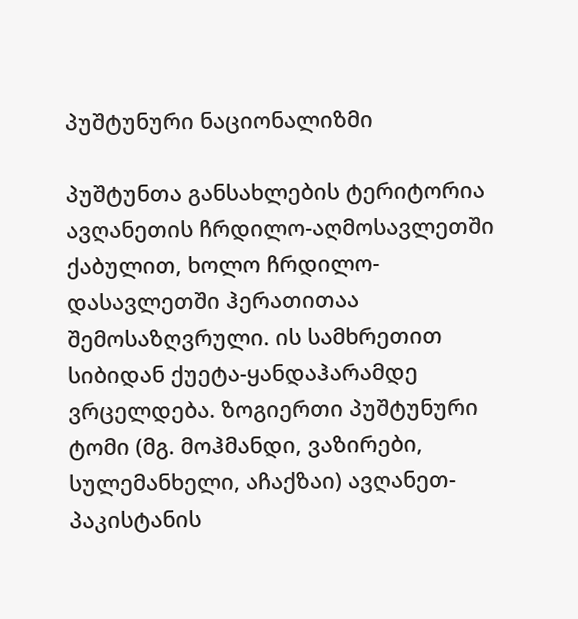პუშტუნური ნაციონალიზმი

პუშტუნთა განსახლების ტერიტორია ავღანეთის ჩრდილო-აღმოსავლეთში ქაბულით, ხოლო ჩრდილო-დასავლეთში ჰერათითაა შემოსაზღვრული. ის სამხრეთით სიბიდან ქუეტა-ყანდაჰარამდე ვრცელდება. ზოგიერთი პუშტუნური ტომი (მგ. მოჰმანდი, ვაზირები, სულემანხელი, აჩაქზაი) ავღანეთ-პაკისტანის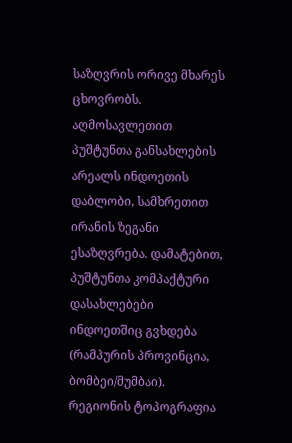საზღვრის ორივე მხარეს ცხოვრობს. აღმოსავლეთით პუშტუნთა განსახლების არეალს ინდოეთის დაბლობი, სამხრეთით ირანის ზეგანი ესაზღვრება. დამატებით, პუშტუნთა კომპაქტური დასახლებები ინდოეთშიც გვხდება (რამპურის პროვინცია, ბომბეი/მუმბაი). რეგიონის ტოპოგრაფია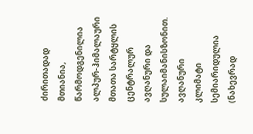ძირითადად მთიანია, წარმოდგენილია ალპურ-ჰიმალაური მთათა სარტყლის ცენტრალურ ავღანური და სულაიმანისზონით. ავღანური კლიმატი სემიარიდულია (ნახევრად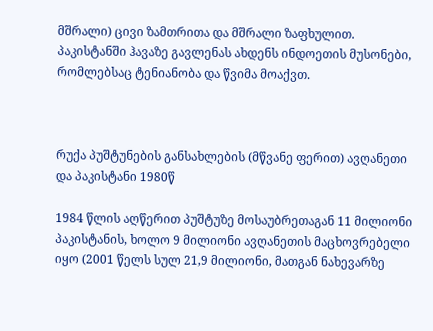მშრალი) ცივი ზამთრითა და მშრალი ზაფხულით. პაკისტანში ჰავაზე გავლენას ახდენს ინდოეთის მუსონები, რომლებსაც ტენიანობა და წვიმა მოაქვთ.



რუქა პუშტუნების განსახლების (მწვანე ფერით) ავღანეთი და პაკისტანი 1980წ

1984 წლის აღწერით პუშტუზე მოსაუბრეთაგან 11 მილიონი პაკისტანის, ხოლო 9 მილიონი ავღანეთის მაცხოვრებელი იყო (2001 წელს სულ 21,9 მილიონი, მათგან ნახევარზე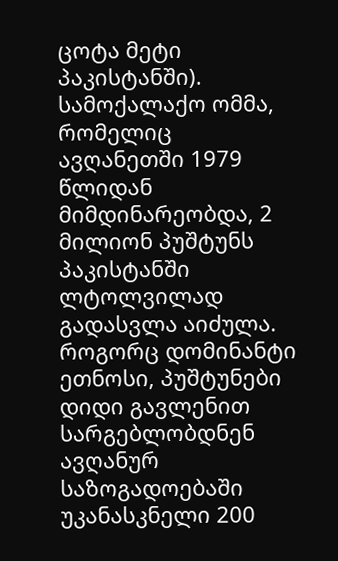ცოტა მეტი პაკისტანში). სამოქალაქო ომმა, რომელიც ავღანეთში 1979 წლიდან მიმდინარეობდა, 2 მილიონ პუშტუნს პაკისტანში ლტოლვილად გადასვლა აიძულა. როგორც დომინანტი ეთნოსი, პუშტუნები დიდი გავლენით სარგებლობდნენ ავღანურ საზოგადოებაში უკანასკნელი 200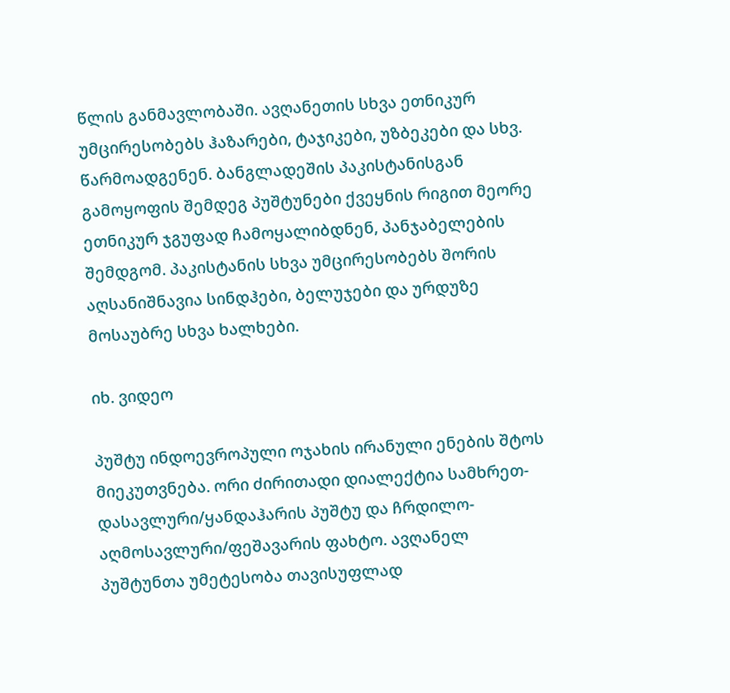წლის განმავლობაში. ავღანეთის სხვა ეთნიკურ უმცირესობებს ჰაზარები, ტაჯიკები, უზბეკები და სხვ. წარმოადგენენ. ბანგლადეშის პაკისტანისგან გამოყოფის შემდეგ პუშტუნები ქვეყნის რიგით მეორე ეთნიკურ ჯგუფად ჩამოყალიბდნენ, პანჯაბელების შემდგომ. პაკისტანის სხვა უმცირესობებს შორის აღსანიშნავია სინდჰები, ბელუჯები და ურდუზე მოსაუბრე სხვა ხალხები.

იხ. ვიდეო

პუშტუ ინდოევროპული ოჯახის ირანული ენების შტოს მიეკუთვნება. ორი ძირითადი დიალექტია სამხრეთ-დასავლური/ყანდაჰარის პუშტუ და ჩრდილო-აღმოსავლური/ფეშავარის ფახტო. ავღანელ პუშტუნთა უმეტესობა თავისუფლად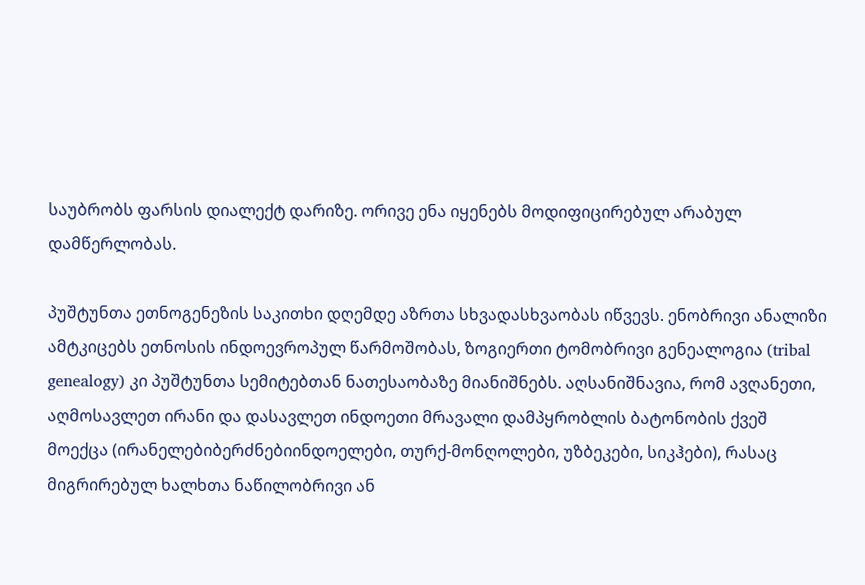საუბრობს ფარსის დიალექტ დარიზე. ორივე ენა იყენებს მოდიფიცირებულ არაბულ დამწერლობას.

პუშტუნთა ეთნოგენეზის საკითხი დღემდე აზრთა სხვადასხვაობას იწვევს. ენობრივი ანალიზი ამტკიცებს ეთნოსის ინდოევროპულ წარმოშობას, ზოგიერთი ტომობრივი გენეალოგია (tribal genealogy) კი პუშტუნთა სემიტებთან ნათესაობაზე მიანიშნებს. აღსანიშნავია, რომ ავღანეთი, აღმოსავლეთ ირანი და დასავლეთ ინდოეთი მრავალი დამპყრობლის ბატონობის ქვეშ მოექცა (ირანელებიბერძნებიინდოელები, თურქ-მონღოლები, უზბეკები, სიკჰები), რასაც მიგრირებულ ხალხთა ნაწილობრივი ან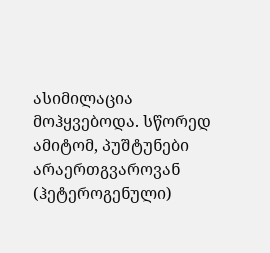ასიმილაცია მოჰყვებოდა. სწორედ ამიტომ, პუშტუნები არაერთგვაროვან (ჰეტეროგენული)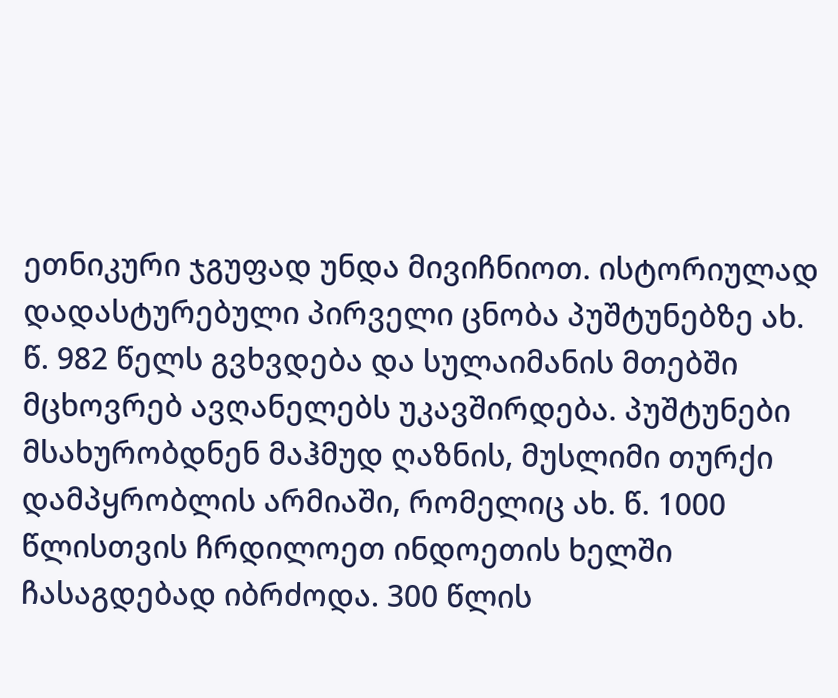ეთნიკური ჯგუფად უნდა მივიჩნიოთ. ისტორიულად დადასტურებული პირველი ცნობა პუშტუნებზე ახ. წ. 982 წელს გვხვდება და სულაიმანის მთებში მცხოვრებ ავღანელებს უკავშირდება. პუშტუნები მსახურობდნენ მაჰმუდ ღაზნის, მუსლიმი თურქი დამპყრობლის არმიაში, რომელიც ახ. წ. 1000 წლისთვის ჩრდილოეთ ინდოეთის ხელში ჩასაგდებად იბრძოდა. 300 წლის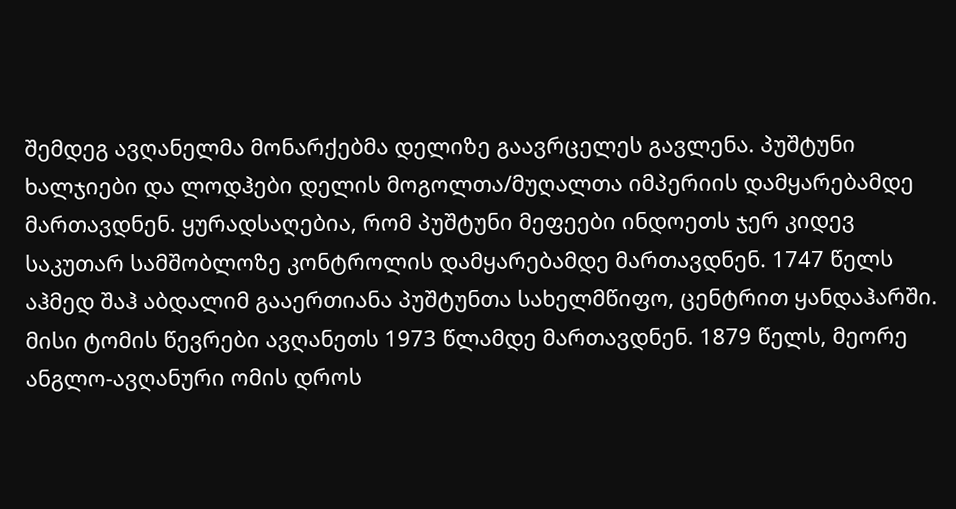შემდეგ ავღანელმა მონარქებმა დელიზე გაავრცელეს გავლენა. პუშტუნი ხალჯიები და ლოდჰები დელის მოგოლთა/მუღალთა იმპერიის დამყარებამდე მართავდნენ. ყურადსაღებია, რომ პუშტუნი მეფეები ინდოეთს ჯერ კიდევ საკუთარ სამშობლოზე კონტროლის დამყარებამდე მართავდნენ. 1747 წელს აჰმედ შაჰ აბდალიმ გააერთიანა პუშტუნთა სახელმწიფო, ცენტრით ყანდაჰარში. მისი ტომის წევრები ავღანეთს 1973 წლამდე მართავდნენ. 1879 წელს, მეორე ანგლო-ავღანური ომის დროს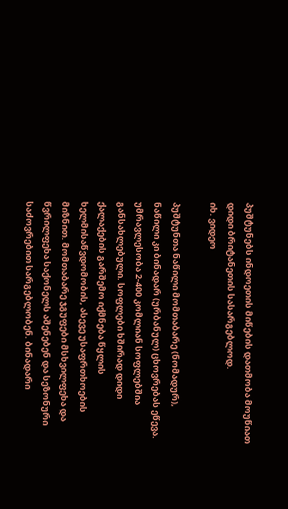პუშტუნებს ინდოეთის მიწების დათმობა მოუწიათ დიდი ბრიტანეთის სასარგებლოდ.
იხ. ვიდეო

პუშტუნთა ნაწილი მომთაბარე (ნომადურ), ნაწილი კი ბინადარ (ურბანულ) ცხოვრებას ეწევა. უმრავლესობა 2-400 კომლიან სოფლებშია განსახლებული. სოფლები ხშირად დიდი ქალაქების გარშემო იქმნება წყლის ხელმისაწვდომობის, ასევე უსაფრთხოების მიზნით. მომთაბარე ჯგუფები მსხვილფეხა და წვრილფეხა საქონელს აშენებენ და სეზონური საძოვრებით სარგებლობენ. ბინადარი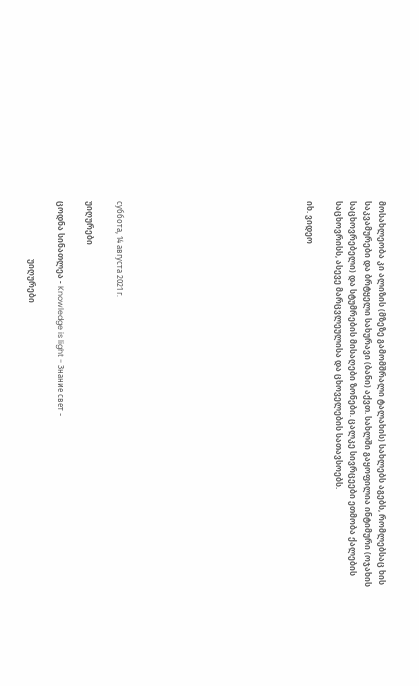მოსახლეობა კი ალიზის (მზეზე გამომშრალი ტალახის) სახლებს აგებს, რომლებსაც ხის საკვამურები და ბრტყელი სახურავი (ბანი) აქვთ. სახლში გაყოფილია ინტიმური (ოჯახის საცხოვრებელი) და სტუმრების მისაღები ზონები. ცალკე სივრცეები ეთმობა ქალების საცხოვრისს, ასევე მარცვლეულისა და ცხოველების სათავსოებს.

იხ. ვიდეო












суббота, 14 августа 2021 г.

უიღურები

ცოდნა სინათლეა - Knowledge is light - Знание свет -

                             უიღურები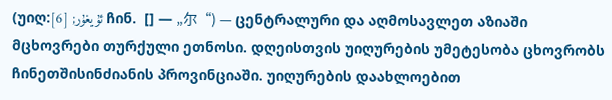(უიღ:ئۇيغۇر; [6] ჩინ.  [] — „尔“) — ცენტრალური და აღმოსავლეთ აზიაში მცხოვრები თურქული ეთნოსი. დღეისთვის უიღურების უმეტესობა ცხოვრობს ჩინეთშისინძიანის პროვინციაში. უიღურების დაახლოებით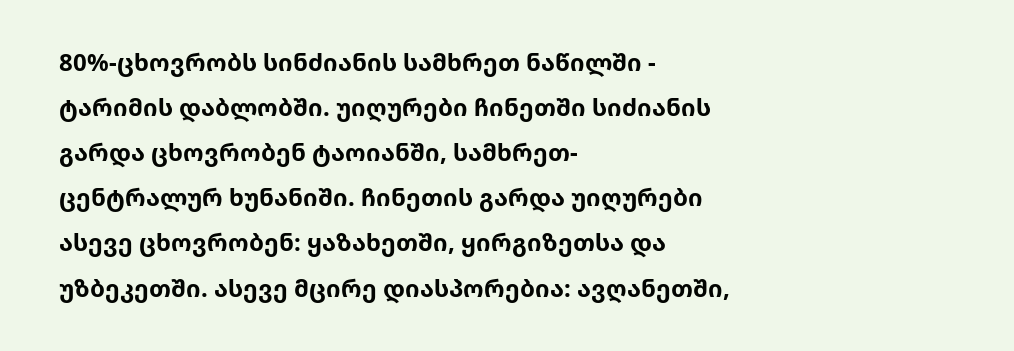80%-ცხოვრობს სინძიანის სამხრეთ ნაწილში - ტარიმის დაბლობში. უიღურები ჩინეთში სიძიანის გარდა ცხოვრობენ ტაოიანში, სამხრეთ-ცენტრალურ ხუნანიში. ჩინეთის გარდა უიღურები ასევე ცხოვრობენ: ყაზახეთში, ყირგიზეთსა და უზბეკეთში. ასევე მცირე დიასპორებია: ავღანეთში,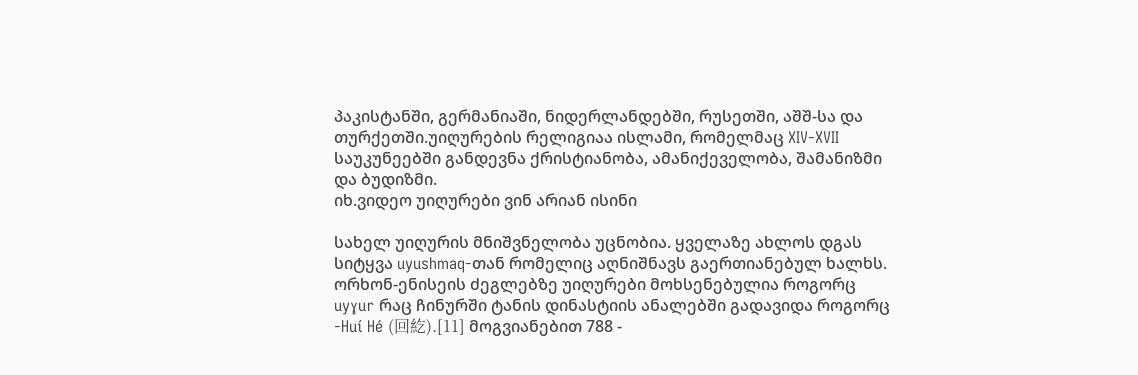პაკისტანში, გერმანიაში, ნიდერლანდებში, რუსეთში, აშშ-სა და თურქეთში.უიღურების რელიგიაა ისლამი, რომელმაც XIV-XVII საუკუნეებში განდევნა ქრისტიანობა, ამანიქეველობა, შამანიზმი და ბუდიზმი.
იხ.ვიდეო უიღურები ვინ არიან ისინი

სახელ უიღურის მნიშვნელობა უცნობია. ყველაზე ახლოს დგას სიტყვა uyushmaq-თან რომელიც აღნიშნავს გაერთიანებულ ხალხს. ორხონ-ენისეის ძეგლებზე უიღურები მოხსენებულია როგორც uyɣur რაც ჩინურში ტანის დინასტიის ანალებში გადავიდა როგორც -Huí Hé (回紇).[11] მოგვიანებით 788 -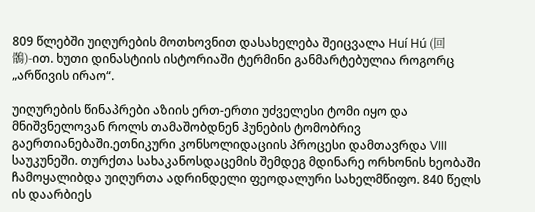809 წლებში უიღურების მოთხოვნით დასახელება შეიცვალა Huí Hú (回鶻)-ით. ხუთი დინასტიის ისტორიაში ტერმინი განმარტებულია როგორც „არწივის ირაო“.

უიღურების წინაპრები აზიის ერთ-ერთი უძველესი ტომი იყო და მნიშვნელოვან როლს თამაშობდნენ ჰუნების ტომობრივ გაერთიანებაში.ეთნიკური კონსოლიდაციის პროცესი დამთავრდა VIII საუკუნეში. თურქთა სახაკანოსდაცემის შემდეგ მდინარე ორხონის ხეობაში ჩამოყალიბდა უიღურთა ადრინდელი ფეოდალური სახელმწიფო. 840 წელს ის დაარბიეს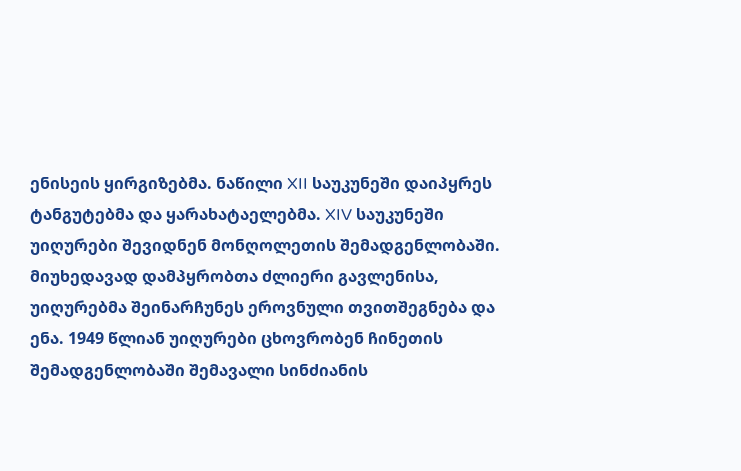ენისეის ყირგიზებმა. ნაწილი XII საუკუნეში დაიპყრეს ტანგუტებმა და ყარახატაელებმა. XIV საუკუნეში უიღურები შევიდნენ მონღოლეთის შემადგენლობაში. მიუხედავად დამპყრობთა ძლიერი გავლენისა, უიღურებმა შეინარჩუნეს ეროვნული თვითშეგნება და ენა. 1949 წლიან უიღურები ცხოვრობენ ჩინეთის შემადგენლობაში შემავალი სინძიანის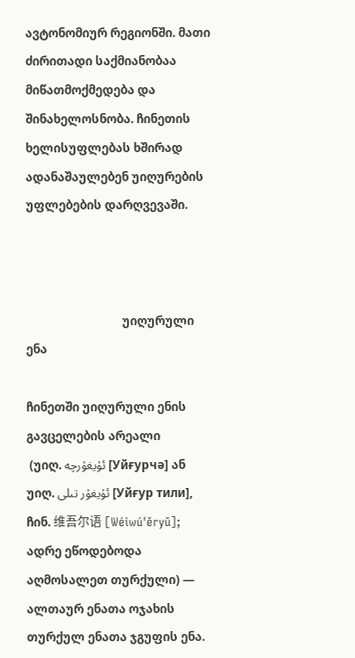ავტონომიურ რეგიონში. მათი ძირითადი საქმიანობაა მიწათმოქმედება და შინახელოსნობა. ჩინეთის ხელისუფლებას ხშირად ადანაშაულებენ უიღურების უფლებების დარღვევაში.



                                უიღურული ენა

ჩინეთში უიღურული ენის გავცელების არეალი
 (უიღ. ئۇيغۇرچە [Уйғурчә] ან უიღ. ئۇيغۇر تىلى [Уйғур тили], ჩინ. 维吾尔语 [Wéiwú'ěryǔ]; ადრე ეწოდებოდა აღმოსალეთ თურქული) — ალთაურ ენათა ოჯახის თურქულ ენათა ჯგუფის ენა.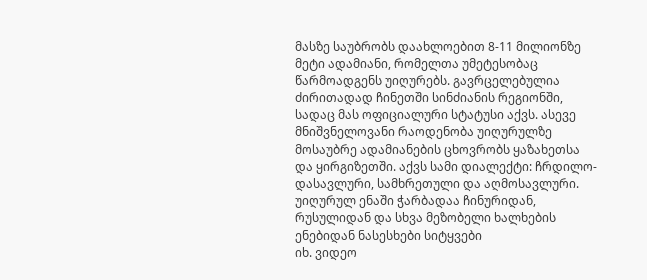მასზე საუბრობს დაახლოებით 8-11 მილიონზე მეტი ადამიანი, რომელთა უმეტესობაც წარმოადგენს უიღურებს. გავრცელებულია ძირითადად ჩინეთში სინძიანის რეგიონში, სადაც მას ოფიციალური სტატუსი აქვს. ასევე მნიშვნელოვანი რაოდენობა უიღურულზე მოსაუბრე ადამიანების ცხოვრობს ყაზახეთსა და ყირგიზეთში. აქვს სამი დიალექტი: ჩრდილო-დასავლური, სამხრეთული და აღმოსავლური. უიღურულ ენაში ჭარბადაა ჩინურიდან, რუსულიდან და სხვა მეზობელი ხალხების ენებიდან ნასესხები სიტყვები
იხ. ვიდეო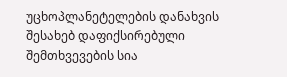უცხოპლანეტელების დანახვის შესახებ დაფიქსირებული შემთხვევების სია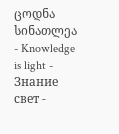ცოდნა სინათლეა - Knowledge is light - Знание свет -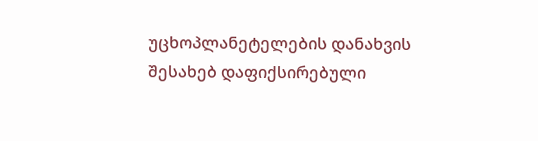უცხოპლანეტელების დანახვის შესახებ დაფიქსირებული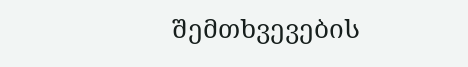შემთხვევების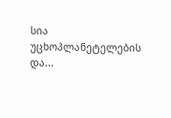სია უცხოპლანეტელების და...